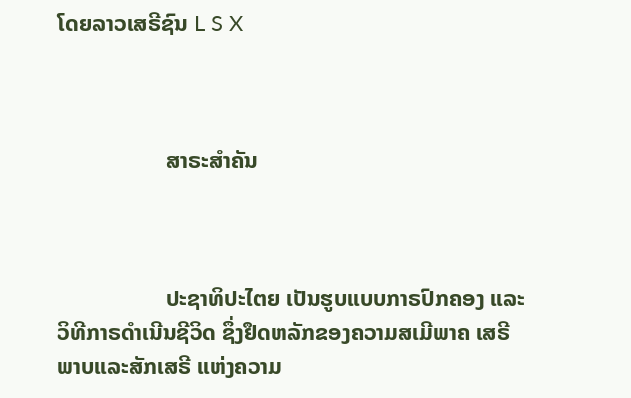ໂດຍລາວເສຣີຊົນ L S X



                   ສາຣະສຳຄັນ



                   ປະຊາທິປະໄຕຍ ເປັນຮູບແບບກາຣປົກຄອງ ແລະວິທີກາຣດຳເນີນຊີວິດ ຊຶ່ງຢຶດຫລັກຂອງຄວາມສເມີພາຄ ເສຣີພາບແລະສັກເສຣີ ແຫ່ງຄວາມ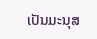ເປັນມະນຸສ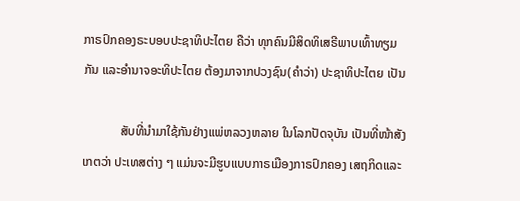ກາຣປົກຄອງຣະບອບປະຊາທິປະໄຕຍ ຄືວ່າ ທຸກຄົນມີສິດທິເສຣີພາບເທົ້າທຽມກັນ ແລະອຳນາຈອະທິປະໄຕຍ ຕ້ອງມາຈາກປວງຊົນ(ຄຳວ່າ) ປະຊາທິປະໄຕຍ ເປັນ

            ສັບທີ່ນຳມາໃຊ້ກັນຢ່າງແພ່ຫລວງຫລາຍ ໃນໂລກປັດຈຸບັນ ເປັນທີ່ໜ້າສັງເກຕວ່າ ປະເທສຕ່າງ ໆ ແມ່ນຈະມີຮູບແບບກາຣເມືອງກາຣປົກຄອງ ເສຖກິດແລະ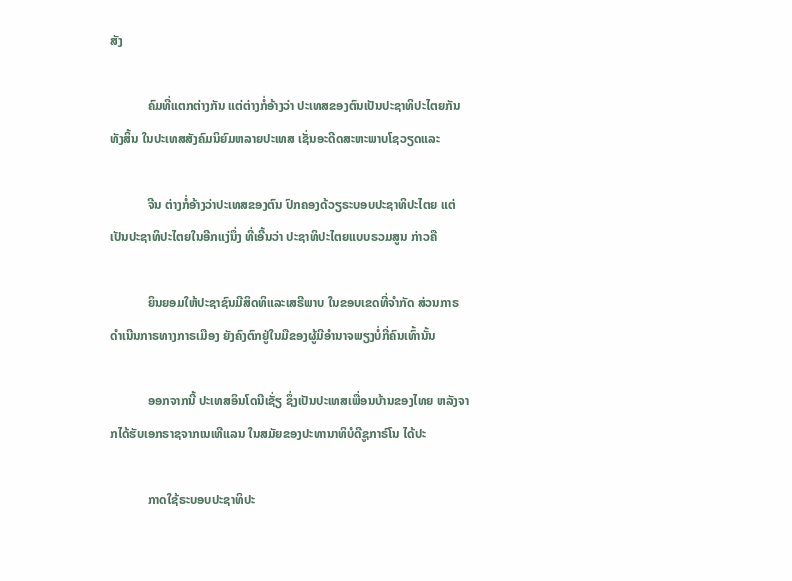ສັງ

            ຄົມທີ່ແຕກຕ່າງກັນ ແຕ່ຕ່າງກໍ່ອ້າງວ່າ ປະເທສຂອງຕົນເປັນປະຊາທິປະໄຕຍກັນທັງສິ້ນ ໃນປະເທສສັງຄົມນິຍົມຫລາຍປະເທສ ເຊັ່ນອະດີດສະຫະພາບໂຊວຽດແລະ

            ຈີນ ຕ່າງກໍ່ອ້າງວ່າປະເທສຂອງຕົນ ປົກຄອງດ້ວຽຣະບອບປະຊາທິປະໄຕຍ ແຕ່ເປັນປະຊາທິປະໄຕຍໃນອີກແງ່ນຶ່ງ ທີ່ເອີ້ນວ່າ ປະຊາທິປະໄຕຍແບບຣວມສູນ ກ່າວຄື

            ຍິນຍອມໃຫ້ປະຊາຊົນມີສິດທິແລະເສຣີພາບ ໃນຂອບເຂດທີ່ຈຳກັດ ສ່ວນກາຣດຳເນີນກາຣທາງກາຣເມືອງ ຍັງຄົງຕົກຢູ່ໃນມືຂອງຜູ້ມີອຳນາຈພຽງບໍ່ກີ່ຄົນເທົ້ານັ້ນ

            ອອກຈາກນີ້ ປະເທສອິນໂດນີເຊັ່ຽ ຊຶ່ງເປັນປະເທສເພື່ອນບ້ານຂອງໄທຍ ຫລັງຈາກໄດ້ຮັບເອກຣາຊຈາກເນເທີແລນ ໃນສມັຍຂອງປະທານາທິບໍດີຊູກາຣ໌ໂນ ໄດ້ປະ

            ກາດໃຊ້ຣະບອບປະຊາທິປະ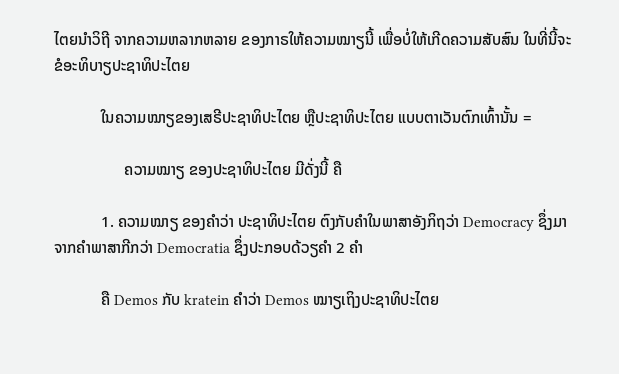ໄຕຍນຳວິຖີ ຈາກຄວາມຫລາກຫລາຍ ຂອງກາຣໃຫ້ຄວາມໝາຽນີ້ ເພື່ອບໍ່ໃຫ້ເກີດຄວາມສັບສົນ ໃນທີ່ນີ້ຈະຂໍອະທິບາຽປະຊາທິປະໄຕຍ

            ໃນຄວາມໝາຽຂອງເສຣີປະຊາທິປະໄຕຍ ຫຼືປະຊາທິປະໄຕຍ ແບບຕາເວັນຕົກເທົ້ານັ້ນ =

                  ຄວາມໝາຽ ຂອງປະຊາທິປະໄຕຍ ມີດັ່ງນີ້ ຄື

            1. ຄວາມໝາຽ ຂອງຄຳວ່າ ປະຊາທິປະໄຕຍ ຕົງກັບຄຳໃນພາສາອັງກິຖວ່າ Democracy ຊຶ່ງມາຈາກຄຳພາສາກີກວ່າ Democratia ຊຶ່ງປະກອບດ້ວຽຄຳ 2 ຄຳ

            ຄື Demos ກັບ kratein ຄຳວ່າ Demos ໝາຽເຖິງປະຊາທິປະໄຕຍ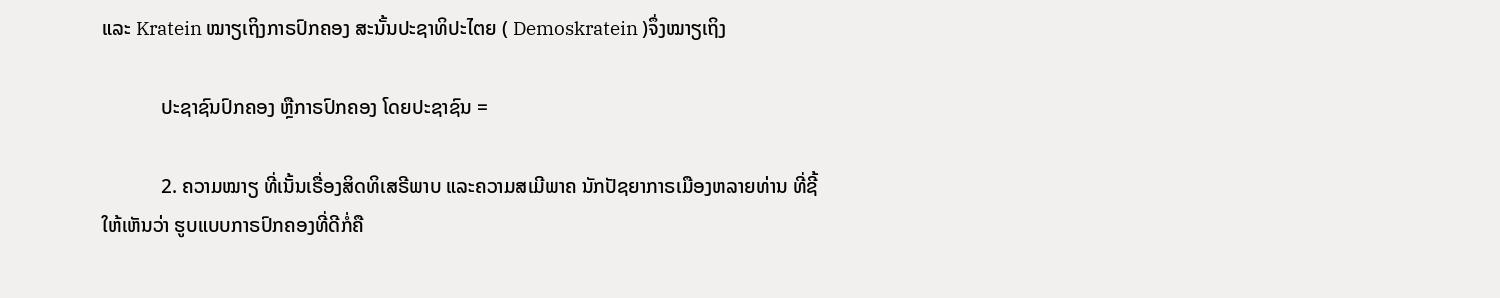ແລະ Kratein ໝາຽເຖິງກາຣປົກຄອງ ສະນັ້ນປະຊາທິປະໄຕຍ ( Demoskratein )ຈຶ່ງໝາຽເຖິງ

            ປະຊາຊົນປົກຄອງ ຫຼືກາຣປົກຄອງ ໂດຍປະຊາຊົນ =

            2. ຄວາມໝາຽ ທີ່ເນັ້ນເຣື່ອງສິດທິເສຣີພາບ ແລະຄວາມສເມີພາຄ ນັກປັຊຍາກາຣເມືອງຫລາຍທ່ານ ທີ່ຊີ້ໃຫ້ເຫັນວ່າ ຮູບແບບກາຣປົກຄອງທີ່ດີກໍ່ຄື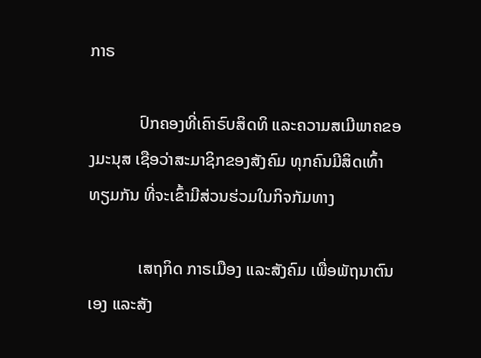ກາຣ

            ປົກຄອງທີ່ເຄົາຣົບສິດທິ ແລະຄວາມສເມີພາຄຂອງມະນຸສ ເຊືອວ່າສະມາຊິກຂອງສັງຄົມ ທຸກຄົນມີສິດເທົ້າທຽມກັນ ທີ່ຈະເຂົ້າມີສ່ວນຮ່ວມໃນກິຈກັມທາງ

            ເສຖກິດ ກາຣເມືອງ ແລະສັງຄົມ ເພື່ອພັຖນາຕົນເອງ ແລະສັງ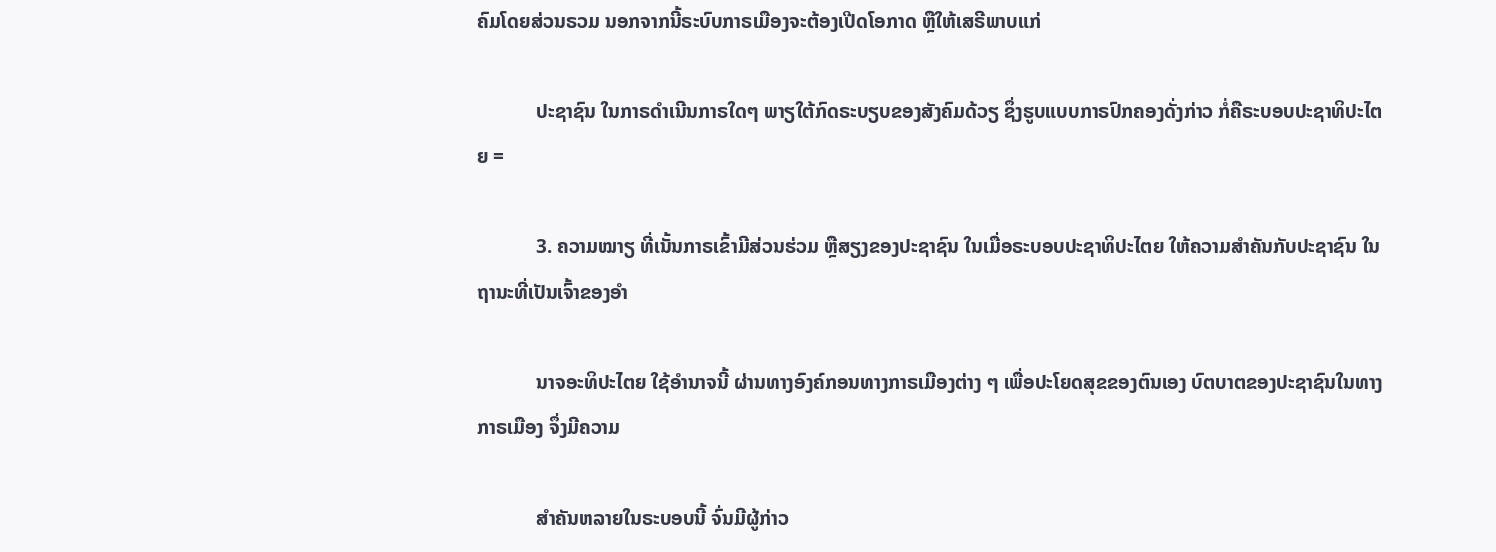ຄົມໂດຍສ່ວນຣວມ ນອກຈາກນີ້ຣະບົບກາຣເມືອງຈະຕ້ອງເປີດໂອກາດ ຫຼືໃຫ້ເສຣີພາບແກ່

            ປະຊາຊົນ ໃນກາຣດຳເນີນກາຣໃດໆ ພາຽໃຕ້ກົດຣະບຽບຂອງສັງຄົມດ້ວຽ ຊຶ່ງຮູບແບບກາຣປົກຄອງດັ່ງກ່າວ ກໍ່ຄືຣະບອບປະຊາທິປະໄຕຍ =

            3. ຄວາມໝາຽ ທີ່ເນັ້ນກາຣເຂົ້າມີສ່ວນຮ່ວມ ຫຼືສຽງຂອງປະຊາຊົນ ໃນເມື່ອຣະບອບປະຊາທິປະໄຕຍ ໃຫ້ຄວາມສຳຄັນກັບປະຊາຊົນ ໃນຖານະທີ່ເປັນເຈົ້າຂອງອຳ

            ນາຈອະທິປະໄຕຍ ໃຊ້ອຳນາຈນີ້ ຜ່ານທາງອົງຄ໌ກອນທາງກາຣເມືອງຕ່າງ ໆ ເພື່ອປະໂຍດສຸຂຂອງຕົນເອງ ບົຕບາຕຂອງປະຊາຊົນໃນທາງກາຣເມືອງ ຈຶ່ງມີຄວາມ

            ສຳຄັນຫລາຍໃນຣະບອບນີ້ ຈົ່ນມີຜູ້ກ່າວ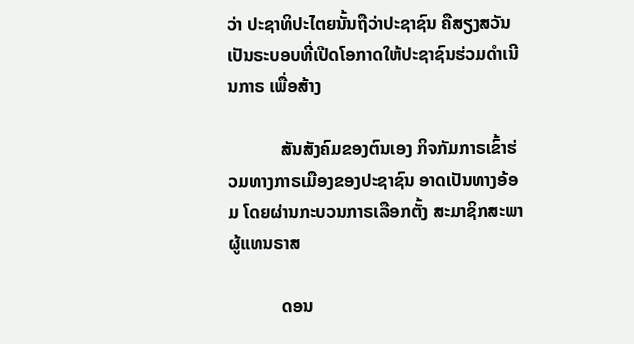ວ່າ ປະຊາທິປະໄຕຍນັ້ນຖືວ່າປະຊາຊົນ ຄືສຽງສວັນ ເປັນຣະບອບທີ່ເປີດໂອກາດໃຫ້ປະຊາຊົນຮ່ວມດຳເນີນກາຣ ເພື່ອສ້າງ

            ສັນສັງຄົມຂອງຕົນເອງ ກິຈກັມກາຣເຂົ້າຮ່ວມທາງກາຣເມືອງຂອງປະຊາຊົນ ອາດເປັນທາງອ້ອມ ໂດຍຜ່ານກະບວນກາຣເລືອກຕັ້ງ ສະມາຊິກສະພາຜູ້ແທນຣາສ

            ດອນ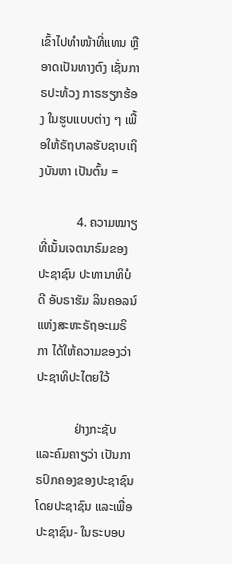ເຂົ້າໄປທຳໜ້າທີ່ແທນ ຫຼືອາດເປັນທາງຕົງ ເຊັ່ນກາຣປະທ້ວງ ກາຣຮຽກຮ້ອງ ໃນຮູບແບບຕ່າງ ໆ ເພື້ອໃຫ້ຣັຖບາລຮັບຊາບເຖິງບັນຫາ ເປັນຕົ້ນ =

            4. ຄວາມໝາຽ ທີ່ເນັ້ນເຈຕນາຣົມຂອງປະຊາຊົນ ປະທານາທິບໍດີ ອັບຣາຮັມ ລິນຄອລນ໌ ແຫ່ງສະຫະຣັຖອະເມຣິກາ ໄດ້ໃຫ້ຄວາມຂອງວ່າ ປະຊາທິປະໄຕຍໃວ້

            ຢ່າງກະຊັບ ແລະຄົມຄາຽວ່າ ເປັນກາຣປົກຄອງຂອງປະຊາຊົນ ໂດຍປະຊາຊົນ ແລະເພື່ອປະຊາຊົນ- ໃນຣະບອບ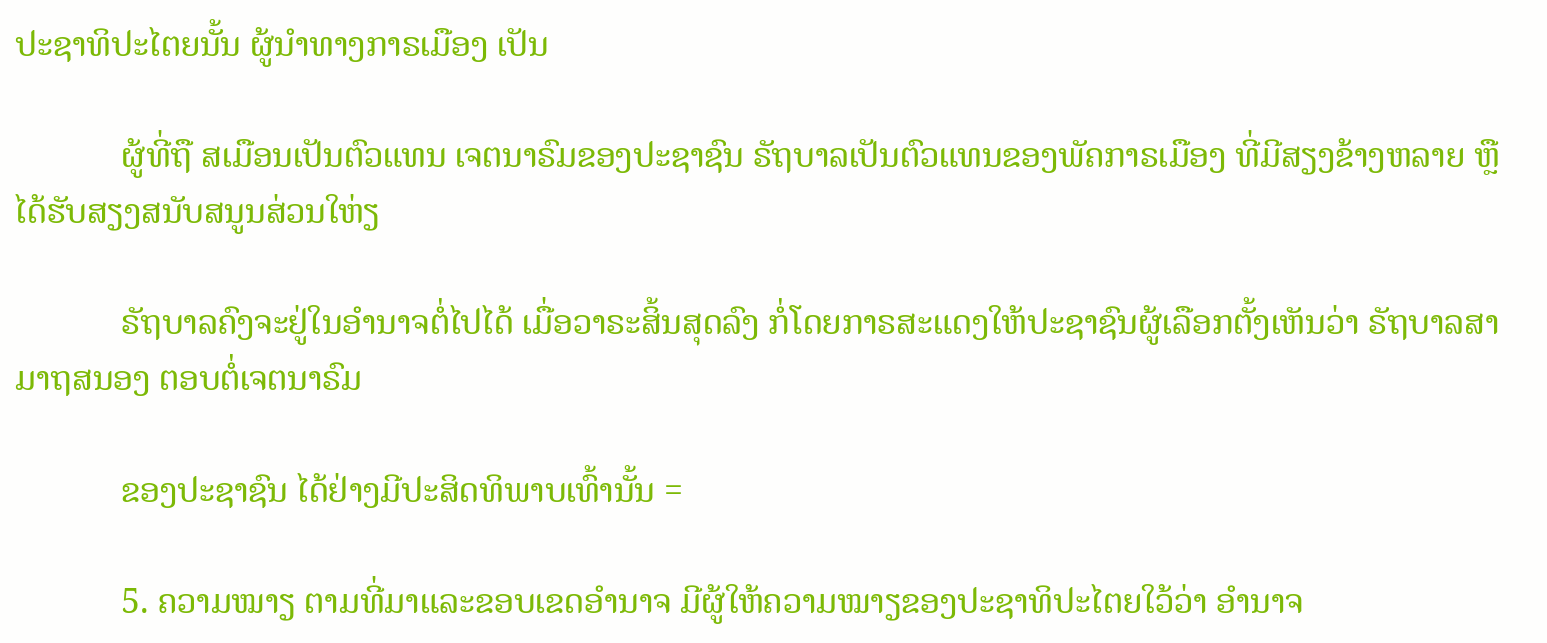ປະຊາທິປະໄຕຍນັ້ນ ຜູ້ນຳທາງກາຣເມືອງ ເປັນ

            ຜູ້ທີ່ຖື ສເມືອນເປັນຕົວແທນ ເຈຕນາຣົມຂອງປະຊາຊົນ ຣັຖບາລເປັນຕົວແທນຂອງພັຄກາຣເມືອງ ທີ່ມີສຽງຂ້າງຫລາຍ ຫຼືໄດ້ຮັບສຽງສນັບສນູນສ່ວນໃຫ່ຽ

            ຣັຖບາລຄົງຈະຢູ່ໃນອຳນາຈຕໍ່ໄປໄດ້ ເມື່ອວາຣະສິ້ນສຸດລົງ ກໍ່ໂດຍກາຣສະແດງໃຫ້ປະຊາຊົນຜູ້ເລືອກຕັ້ງເຫັນວ່າ ຣັຖບາລສາມາຖສນອງ ຕອບຕໍ່ເຈຕນາຣົມ

            ຂອງປະຊາຊົນ ໄດ້ຢ່າງມີປະສິດທິພາບເທົ້ານັ້ນ =

            5. ຄວາມໝາຽ ຕາມທີ່ມາແລະຂອບເຂດອຳນາຈ ມີຜູ້ໃຫ້ຄວາມໝາຽຂອງປະຊາທິປະໄຕຍໃວ້ວ່າ ອຳນາຈ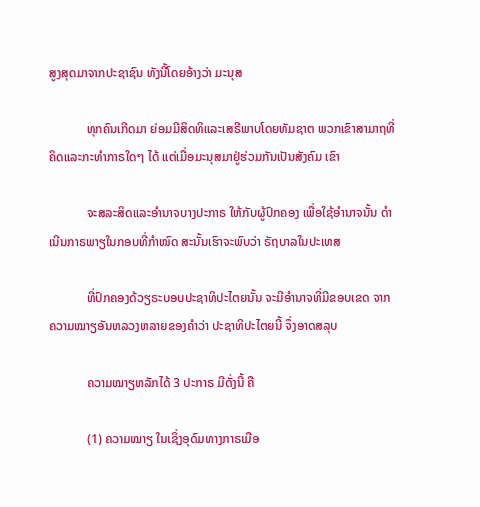ສູງສຸດມາຈາກປະຊາຊົນ ທັງນີ້ໂດຍອ້າງວ່າ ມະນຸສ

            ທຸກຄົນເກີດມາ ຍ່ອມມີສິດທິແລະເສຣີພາບໂດຍທັມຊາຕ ພວກເຂົາສາມາຖທີ່ຄິດແລະກະທຳກາຣໃດໆ ໄດ້ ແຕ່ເມື່ອມະນຸສມາຢູ່ຮ່ວມກັນເປັນສັງຄົມ ເຂົາ

            ຈະສລະສິດແລະອຳນາຈບາງປະກາຣ ໃຫ້ກັບຜູ້ປົກຄອງ ເພື່ອໃຊ້ອຳນາຈນັ້ນ ດຳເນີນກາຣພາຽໃນກອບທີ່ກຳໜົດ ສະນັ້ນເຮົາຈະພົບວ່າ ຣັຖບາລໃນປະເທສ

            ທີ່ປົກຄອງດ້ວຽຣະບອບປະຊາທິປະໄຕຍນັ້ນ ຈະມີອຳນາຈທີ່ມີຂອບເຂດ ຈາກຄວາມໝາຽອັນຫລວງຫລາຍຂອງຄຳວ່າ ປະຊາທິປະໄຕຍນີ້ ຈຶ່ງອາດສລຸບ

            ຄວາມໝາຽຫລັກໄດ້ 3 ປະກາຣ ມີດັ່ງນີ້ ຄື

            (1) ຄວາມໝາຽ ໃນເຊິ່ງອຸດົມທາງກາຣເມືອ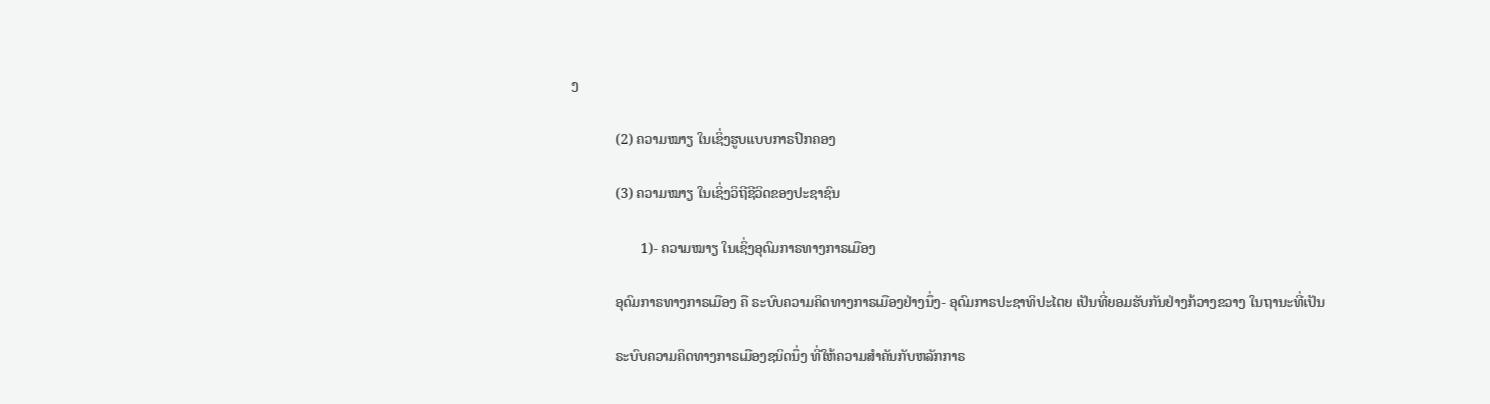ງ

            (2) ຄວາມໝາຽ ໃນເຊິ່ງຮູບແບບກາຣປົກຄອງ

            (3) ຄວາມໝາຽ ໃນເຊິ່ງວິຖີຊີວິດຂອງປະຊາຊົນ

                   1)- ຄວາມໝາຽ ໃນເຊິ່ງອຸດົມກາຣທາງກາຣເມືອງ

            ອຸດົມກາຣທາງກາຣເມືອງ ຄື ຣະບົບຄວາມຄິດທາງກາຣເມືອງຢ່າງນຶ່ງ- ອຸດົມກາຣປະຊາທິປະໄຕຍ ເປັນທີ່ຍອມຮັບກັນຢ່າງກ້ວາງຂວາງ ໃນຖານະທີ່ເປັນ

            ຣະບົບຄວາມຄິດທາງກາຣເມືອງຊນິດນຶ່ງ ທີ່ໃຫ້ຄວາມສຳຄັນກັບຫລັກກາຣ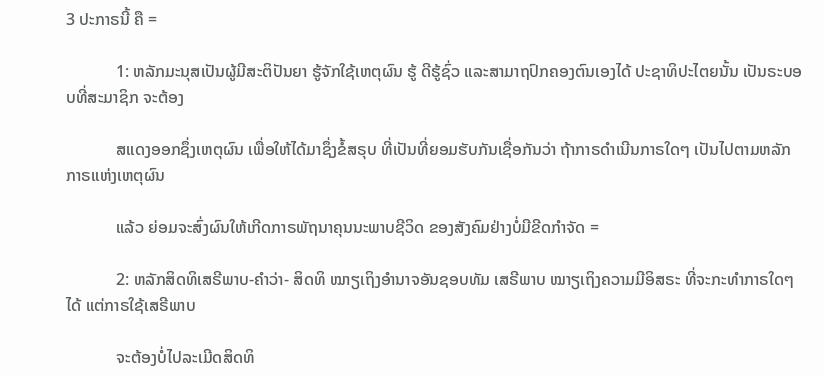3 ປະກາຣນີ້ ຄື =

            1: ຫລັກມະນຸສເປັນຜູ້ມີສະຕິປັນຍາ ຮູ້ຈັກໃຊ້ເຫຕຸຜົນ ຮູ້ ດີຮູ້ຊົ່ວ ແລະສາມາຖປົກຄອງຕົນເອງໄດ້ ປະຊາທິປະໄຕຍນັ້ນ ເປັນຣະບອບທີ່ສະມາຊິກ ຈະຕ້ອງ

            ສແດງອອກຊຶ່ງເຫຕຸຜົນ ເພື່ອໃຫ້ໄດ້ມາຊຶ່ງຂໍ້ສຣຸບ ທີ່ເປັນທີ່ຍອມຮັບກັນເຊື່ອກັນວ່າ ຖ້າກາຣດຳເນີນກາຣໃດໆ ເປັນໄປຕາມຫລັກກາຣແຫ່ງເຫຕຸຜົນ

            ແລ້ວ ຍ່ອມຈະສົ່ງຜົນໃຫ້ເກີດກາຣພັຖນາຄຸນນະພາບຊີວິດ ຂອງສັງຄົມຢ່າງບໍ່ມີຂີດກຳຈັດ =

            2: ຫລັກສິດທິເສຣີພາບ-ຄຳວ່າ- ສິດທິ ໝາຽເຖິງອຳນາຈອັນຊອບທັມ ເສຣີພາບ ໝາຽເຖິງຄວາມມີອິສຣະ ທີ່ຈະກະທຳກາຣໃດໆ ໄດ້ ແຕ່ກາຣໃຊ້ເສຣີພາບ

            ຈະຕ້ອງບໍ່ໄປລະເມີດສິດທິ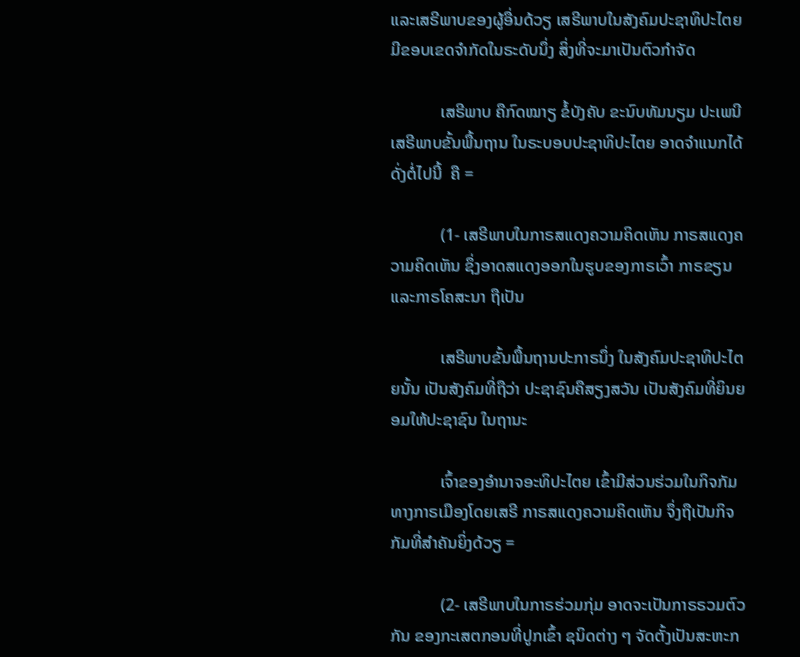ແລະເສຣີພາບຂອງຜູ້ອື່ນດ້ວຽ ເສຣີພາບໃນສັງຄົມປະຊາທິປະໄຕຍ ມີຂອບເຂດຈຳກັດໃນຣະດັບນຶ່ງ ສິ່ງທີ່ຈະມາເປັນຕົວກຳຈັດ

            ເສຣີພາບ ຄືກົດໝາຽ ຂໍ້ບັງຄັບ ຂະນົບທັມນຽມ ປະເພນີ ເສຣີພາບຂັ້ນພື້ນຖານ ໃນຣະບອບປະຊາທິປະໄຕຍ ອາດຈຳແນກໄດ້ ດັ່ງຕໍ່ໄປນີ້  ຄື =

            (1- ເສຣີພາບໃນກາຣສແດງຄວາມຄິດເຫັນ ກາຣສແດງຄວາມຄິດເຫັນ ຊຶ່ງອາດສແດງອອກໃນຮູບຂອງກາຣເວົ້າ ກາຣຂຽນ ແລະກາຣໂຄສະນາ ຖືເປັນ

            ເສຣີພາບຂັ້ນພື້ນຖານປະກາຣນຶ່ງ ໃນສັງຄົມປະຊາທິປະໄຕຍນັ້ນ ເປັນສັງຄົມທີ່ຖືວ່າ ປະຊາຊົນຄືສຽງສວັນ ເປັນສັງຄົມທີ່ຍິນຍອມໃຫ້ປະຊາຊົນ ໃນຖານະ

            ເຈົ້າຂອງອຳນາຈອະທິປະໄຕຍ ເຂົ້າມີສ່ວນຮ່ວມໃນກິຈກັມທາງກາຣເມືອງໂດຍເສຣີ ກາຣສແດງຄວາມຄິດເຫັນ ຈຶ່ງຖືເປັນກິຈກັມທີ່ສຳຄັນຍິ່ງດ້ວຽ =

            (2- ເສຣີພາບໃນກາຣຮ່ວມກຸ່ມ ອາດຈະເປັນກາຣຣວມຕົວກັນ ຂອງກະເສຕກອນທີ່ປູກເຂົ້າ ຊນິດຕ່າງ ໆ ຈັດຕັ້ງເປັນສະຫະກ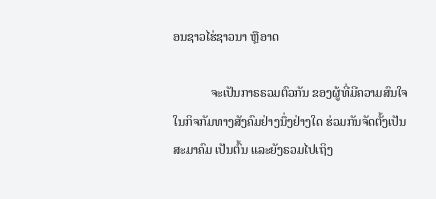ອນຊາວໄຮ່ຊາວນາ ຫຼືອາດ

            ຈະເປັນກາຣຣວມຕົວກັນ ຂອງຜູ້ທີ່ມີຄວາມສົນໃຈ ໃນກິຈກັມທາງສັງຄົມຢ່າງນຶ່ງຢ່າງໃດ ຮ່ວມກັນຈັດຕັ້ງເປັນສະມາຄົມ ເປັນຕົ້ນ ແລະຍັງຣວມໄປເຖິງ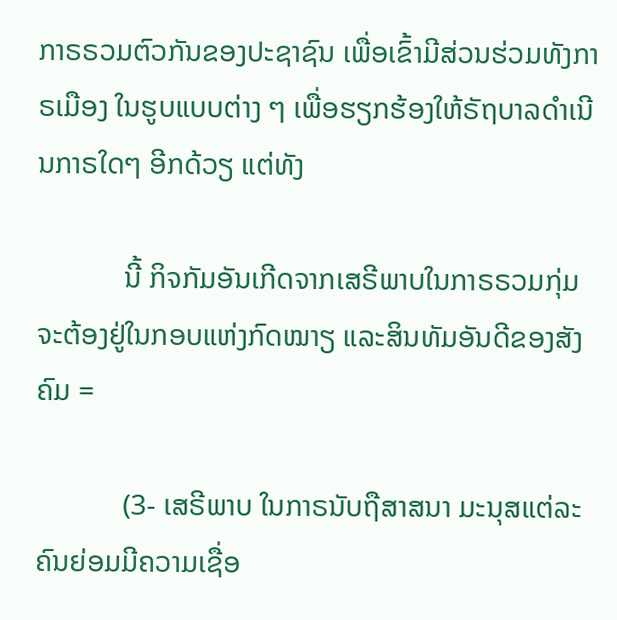ກາຣຣວມຕົວກັນຂອງປະຊາຊົນ ເພື່ອເຂົ້າມີສ່ວນຮ່ວມທັງກາຣເມືອງ ໃນຮູບແບບຕ່າງ ໆ ເພື່ອຮຽກຮ້ອງໃຫ້ຣັຖບາລດຳເນີນກາຣໃດໆ ອີກດ້ວຽ ແຕ່ທັງ

            ນີ້ ກິຈກັມອັນເກີດຈາກເສຣີພາບໃນກາຣຣວມກຸ່ມ ຈະຕ້ອງຢູ່ໃນກອບແຫ່ງກົດໝາຽ ແລະສິນທັມອັນດີຂອງສັງຄົມ =

            (3- ເສຣີພາບ ໃນກາຣນັບຖືສາສນາ ມະນຸສແຕ່ລະຄົນຍ່ອມມີຄວາມເຊື່ອ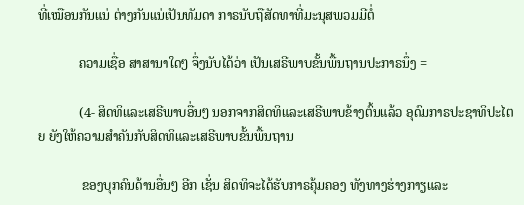ທີ່ເໝືອນກັນແນ່ ຕ່າງກັນແນ່ເປັນທັມດາ ກາຣນັບຖືສັດທາທີ່ມະນຸສພວມມີຕໍ່

            ຄວາມເຊື່ອ ສາສານາໃດໆ ຈຶ່ງນັບໄດ້ວ່າ ເປັນເສຣີພາບຂັ້ນພື້ນຖານປະກາຣນຶ່ງ =

            (4- ສິດທິແລະເສຣີພາບອື່ນໆ ນອກຈາກສິດທິແລະເສຣີພາບຂ້າງຕົ້ນແລ້ວ ອຸດົມກາຣປະຊາທິປະໄຕຍ ຍັງໃຫ້ຄວາມສຳຄັນກັບສິດທິແລະເສຣີພາບຂັ້ນພື້ນຖານ

             ຂອງບຸກຄົນດ້ານອື່ນໆ ອີກ ເຊັ່ນ ສິດທິຈະໄດ້ຮັບກາຣຄຸ້ມຄອງ ທັງທາງຮ່າງກາຽແລະ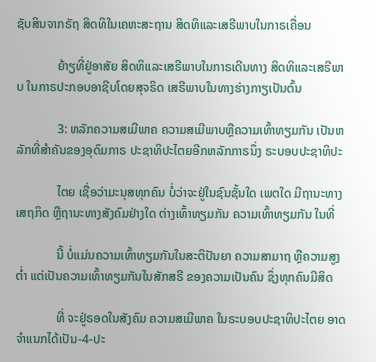ຊັບສິນຈາກຣັຖ ສິດທິໃນເຄຫະສະຖານ ສິດທິແລະເສຣີພາບໃນກາຣເຄື່ອນ

             ຍ້າຽທີ່ຢູ່ອາສັຍ ສິດທິແລະເສຣີພາບໃນກາຣເດີນທາງ ສິດທິແລະເສຣີພາບ ໃນກາຣປະກອບອາຊີບໂດຍສຸຈຣິດ ເສຣີພາບໃນທາງຮ່າງກາຽເປັນຕົ້ນ

             3: ຫລັກຄວາມສເມີພາຄ ຄວາມສເມີພາບຫຼືຄວາມເທົ້າທຽມກັນ ເປັນຫລັກທີ່ສຳຄັນຂອງອຸດົມກາຣ ປະຊາທິປະໄຕຍອີກຫລັກກາຣນຶ່ງ ຣະບອບປະຊາທິປະ

             ໄຕຍ ເຊື່ອວ່າມະນຸສທຸກຄົນ ບໍ່ວ່າຈະຢູ່ໃນຊົນຊັ້ນໃດ ເພຕໃດ ມີຖານະທາງເສຖກິດ ຫຼືຖານະທາງສັງຄົມຢ່າງໃດ ຕ່າງເທົ້າທຽມກັນ ຄວາມເທົ້າທຽມກັນ ໃນທີ່

             ນີ້ ບໍ່ແມ່ນຄວາມເທົ້າທຽມກັນໃນສະຕິປັນຍາ ຄວາມສາມາຖ ຫຼືຄວາມສູງຕໍ່າ ແຕ່ເປັນຄວາມເທົ້າທຽມກັນໃນສັກສຣີ ຂອງຄວາມເປັນຄົນ ຊຶ່ງທຸກຄົນມີສິດ

             ທີ່ ຈະຢູ່ຣອດໃນສັງຄົມ ຄວາມສເມີພາຄ ໃນຣະບອບປະຊາທິປະໄຕຍ ອາດຈຳແນກໄດ້ເປັນ-4-ປະ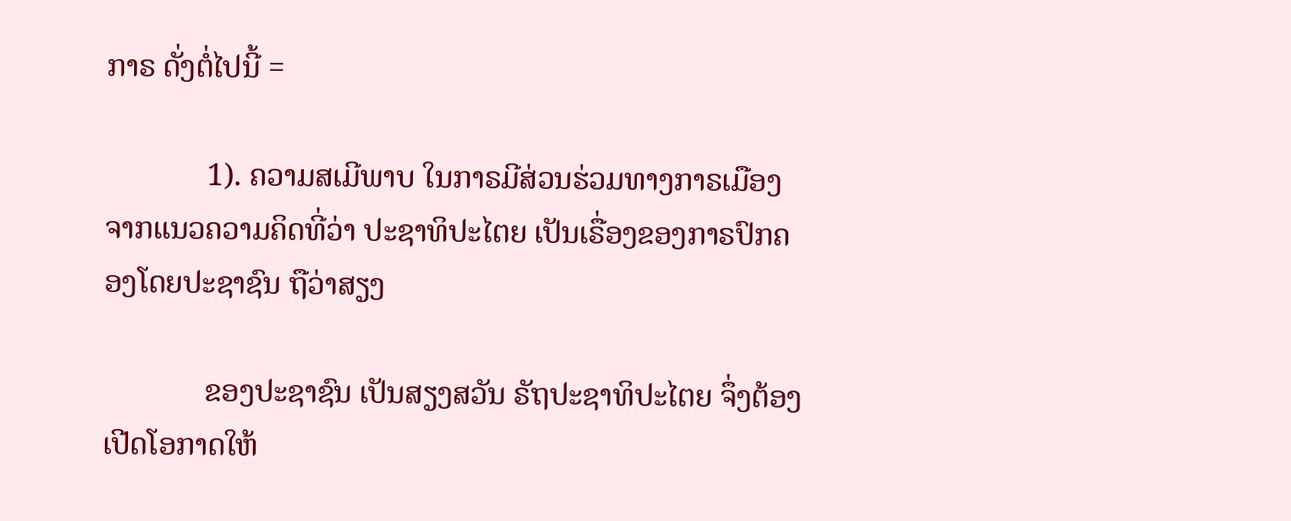ກາຣ ດັ່ງຕໍ່ໄປນີ້ =

             1). ຄວາມສເມີພາບ ໃນກາຣມີສ່ວນຮ່ວມທາງກາຣເມືອງ ຈາກແນວຄວາມຄິດທີ່ວ່າ ປະຊາທິປະໄຕຍ ເປັນເຣື່ອງຂອງກາຣປົກຄອງໂດຍປະຊາຊົນ ຖືວ່າສຽງ

             ຂອງປະຊາຊົນ ເປັນສຽງສວັນ ຣັຖປະຊາທິປະໄຕຍ ຈຶ່ງຕ້ອງເປີດໂອກາດໃຫ້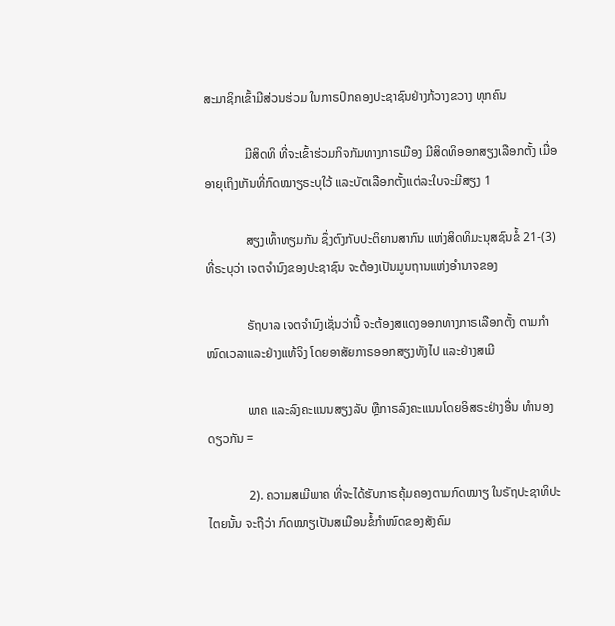ສະມາຊິກເຂົ້າມີສ່ວນຮ່ວມ ໃນກາຣປົກຄອງປະຊາຊົນຢ່າງກ້ວາງຂວາງ ທຸກຄົນ

             ມີສິດທິ ທີ່ຈະເຂົ້າຮ່ວມກິຈກັມທາງກາຣເມືອງ ມີສິດທິອອກສຽງເລືອກຕັ້ງ ເມື່ອອາຍຸເຖິງເກັນທີ່ກົດໝາຽຣະບຸໃວ້ ແລະບັຕເລືອກຕັ້ງແຕ່ລະໃບຈະມີສຽງ 1

             ສຽງເທົ້າທຽມກັນ ຊຶ່ງຕົງກັບປະຕິຍານສາກົນ ແຫ່ງສິດທິມະນຸສຊົນຂໍ້ 21-(3) ທີ່ຣະບຸວ່າ ເຈຕຈຳນົງຂອງປະຊາຊົນ ຈະຕ້ອງເປັນມູນຖານແຫ່ງອຳນາຈຂອງ

             ຣັຖບາລ ເຈຕຈຳນົງເຊັ່ນວ່ານີ້ ຈະຕ້ອງສແດງອອກທາງກາຣເລືອກຕັ້ງ ຕາມກຳໜົດເວລາແລະຢ່າງແທ້ຈິງ ໂດຍອາສັຍກາຣອອກສຽງທັງໄປ ແລະຢ່າງສເມີ

             ພາຄ ແລະລົງຄະແນນສຽງລັບ ຫຼືກາຣລົງຄະແນນໂດຍອິສຣະຢ່າງອື່ນ ທຳນອງດຽວກັນ =

             2). ຄວາມສເມີພາຄ ທີ່ຈະໄດ້ຮັບກາຣຄຸ້ມຄອງຕາມກົດໝາຽ ໃນຣັຖປະຊາທິປະໄຕຍນັ້ນ ຈະຖືວ່າ ກົດໝາຽເປັນສເມືອນຂໍ້ກຳໜົດຂອງສັງຄົມ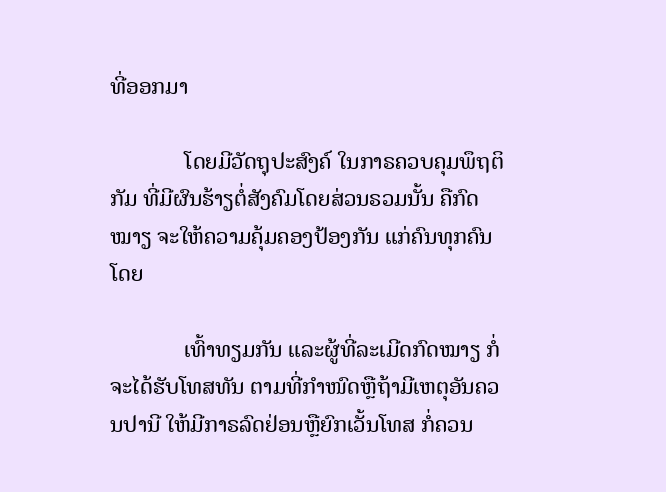ທີ່ອອກມາ

             ໂດຍມີວັດຖຸປະສົງຄ໌ ໃນກາຣຄວບຄຸມພຶຖຕິກັມ ທີ່ມີຜົນຮ້າຽຕໍ່ສັງຄົມໂດຍສ່ວນຣວມນັ້ນ ຄືກົດໝາຽ ຈະໃຫ້ຄວາມຄຸ້ມຄອງປ້ອງກັນ ແກ່ຄົນທຸກຄົນ ໂດຍ

             ເທົ້າທຽມກັນ ແລະຜູ້ທີ່ລະເມີດກົດໝາຽ ກໍ່ຈະໄດ້ຮັບໂທສທັນ ຕາມທີ່ກຳໜົດຫຼືຖ້າມີເຫຕຸອັນຄວນປານີ ໃຫ້ມີກາຣລົດຢ່ອນຫຼືຍົກເວັ້ນໂທສ ກໍ່ຄວນ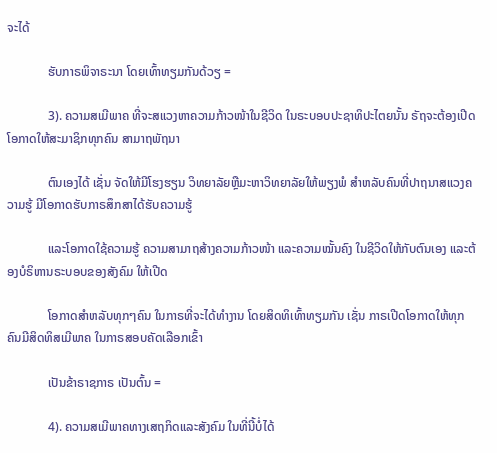ຈະໄດ້

             ຮັບກາຣພິຈາຣະນາ ໂດຍເທົ້າທຽມກັນດ້ວຽ =

             3). ຄວາມສເມີພາຄ ທີ່ຈະສແວງຫາຄວາມກ້າວໜ້າໃນຊີວິດ ໃນຣະບອບປະຊາທິປະໄຕຍນັ້ນ ຣັຖຈະຕ້ອງເປີດໂອກາດໃຫ້ສະມາຊິກທຸກຄົນ ສາມາຖພັຖນາ

             ຕົນເອງໄດ້ ເຊັ່ນ ຈັດໃຫ້ມີໂຮງຮຽນ ວິທຍາລັຍຫຼືມະຫາວິທຍາລັຍໃຫ້ພຽງພໍ ສຳຫລັບຄົນທີ່ປາຖນາສແວງຄວາມຮູ້ ມີໂອກາດຮັບກາຣສຶກສາໄດ້ຮັບຄວາມຮູ້

             ແລະໂອກາດໃຊ້ຄວາມຮູ້ ຄວາມສາມາຖສ້າງຄວາມກ້າວໜ້າ ແລະຄວາມໝັ້ນຄົງ ໃນຊີວິດໃຫ້ກັບຕົນເອງ ແລະຕ້ອງບໍຣິຫານຣະບອບຂອງສັງຄົມ ໃຫ້ເປີດ

             ໂອກາດສຳຫລັບທຸກໆຄົນ ໃນກາຣທີ່ຈະໄດ້ທຳງານ ໂດຍສິດທິເທົ້າທຽມກັນ ເຊັ່ນ ກາຣເປີດໂອກາດໃຫ້ທຸກຄົນມີສິດທິສເມີພາຄ ໃນກາຣສອບຄັດເລືອກເຂົ້າ

             ເປັນຂ້າຣາຊກາຣ ເປັນຕົ້ນ =

             4). ຄວາມສເມີພາຄທາງເສຖກິດແລະສັງຄົມ ໃນທີ່ນີ້ບໍ່ໄດ້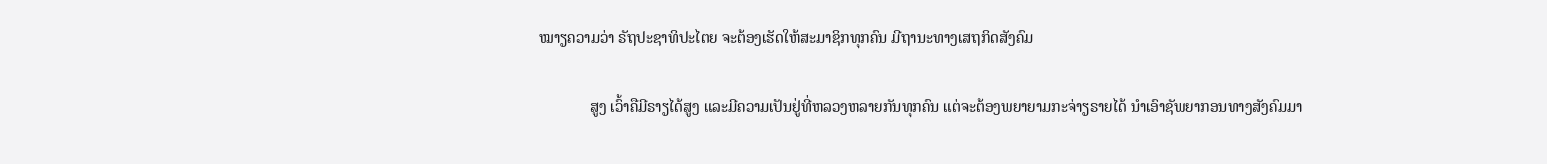ໝາຽຄວາມວ່າ ຣັຖປະຊາທິປະໄຕຍ ຈະຕ້ອງເຮັດໃຫ້ສະມາຊິກທຸກຄົນ ມີຖານະທາງເສຖກິດສັງຄົມ

             ສູງ ເວົ້າຄືມີຣາຽໄດ້ສູງ ແລະມີຄວາມເປັນຢູ່ທີ່ຫລວງຫລາຍກັນທຸກຄົນ ແຕ່ຈະຕ້ອງພຍາຍາມກະຈ່າຽຣາຍໄດ້ ນຳເອົາຊັພຍາກອນທາງສັງຄົມມາ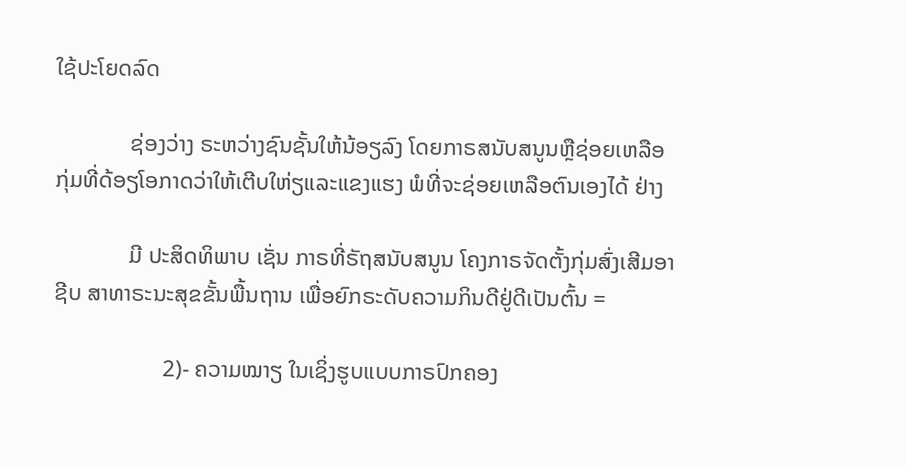ໃຊ້ປະໂຍດລົດ

             ຊ່ອງວ່າງ ຣະຫວ່າງຊົນຊັ້ນໃຫ້ນ້ອຽລົງ ໂດຍກາຣສນັບສນູນຫຼືຊ່ອຍເຫລືອ ກຸ່ມທີ່ດ້ອຽໂອກາດວ່າໃຫ້ເຕີບໃຫ່ຽແລະແຂງແຮງ ພໍທີ່ຈະຊ່ອຍເຫລືອຕົນເອງໄດ້ ຢ່າງ

             ມີ ປະສິດທິພາບ ເຊັ່ນ ກາຣທີ່ຣັຖສນັບສນູນ ໂຄງກາຣຈັດຕັ້ງກຸ່ມສົ່ງເສີມອາຊີບ ສາທາຣະນະສຸຂຂັ້ນພື້ນຖານ ເພື່ອຍົກຣະດັບຄວາມກິນດີຢູ່ດີເປັນຕົ້ນ =

                   2)- ຄວາມໝາຽ ໃນເຊິ່ງຮູບແບບກາຣປົກຄອງ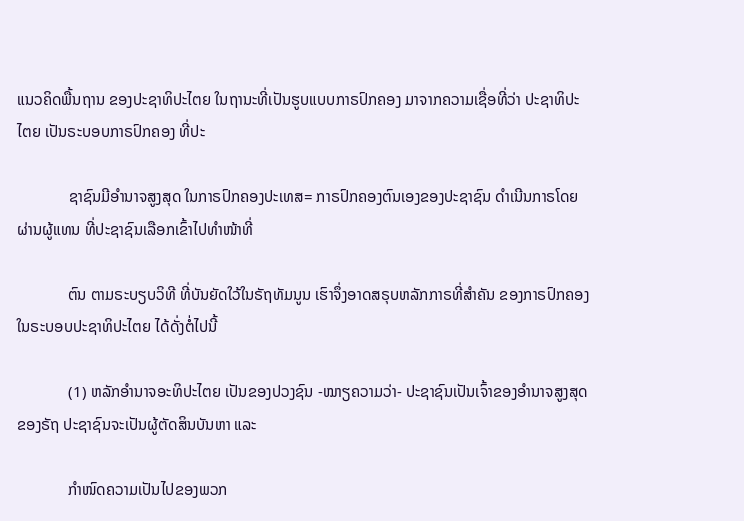ແນວຄິດພື້ນຖານ ຂອງປະຊາທິປະໄຕຍ ໃນຖານະທີ່ເປັນຮູບແບບກາຣປົກຄອງ ມາຈາກຄວາມເຊື່ອທີ່ວ່າ ປະຊາທິປະໄຕຍ ເປັນຣະບອບກາຣປົກຄອງ ທີ່ປະ

             ຊາຊົນມີອຳນາຈສູງສຸດ ໃນກາຣປົກຄອງປະເທສ= ກາຣປົກຄອງຕົນເອງຂອງປະຊາຊົນ ດຳເນີນກາຣໂດຍຜ່ານຜູ້ແທນ ທີ່ປະຊາຊົນເລືອກເຂົ້າໄປທຳໜ້າທີ່

             ຕົນ ຕາມຣະບຽບວິທີ ທີ່ບັນຍັດໃວ້ໃນຣັຖທັມນູນ ເຮົາຈຶ່ງອາດສຣຸບຫລັກກາຣທີ່ສຳຄັນ ຂອງກາຣປົກຄອງໃນຣະບອບປະຊາທິປະໄຕຍ ໄດ້ດັ່ງຕໍ່ໄປນີ້

             (1) ຫລັກອຳນາຈອະທິປະໄຕຍ ເປັນຂອງປວງຊົນ -ໝາຽຄວາມວ່າ- ປະຊາຊົນເປັນເຈົ້າຂອງອຳນາຈສູງສຸດຂອງຣັຖ ປະຊາຊົນຈະເປັນຜູ້ຕັດສິນບັນຫາ ແລະ

             ກຳໜົດຄວາມເປັນໄປຂອງພວກ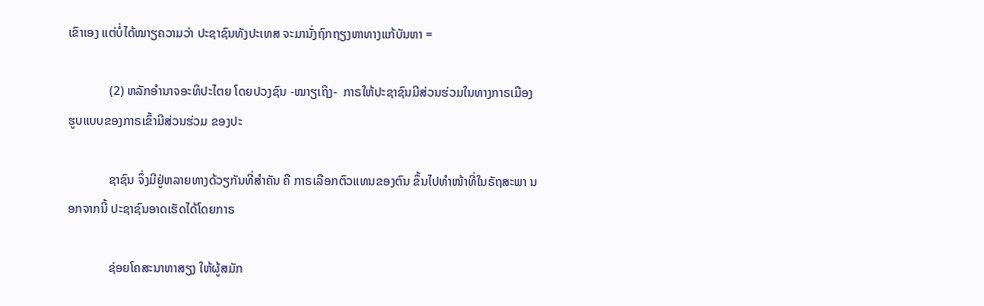ເຂົາເອງ ແຕ່ບໍ່ໄດ້ໝາຽຄວາມວ່າ ປະຊາຊົນທັງປະເທສ ຈະມານັ່ງຖົກຖຽງຫາທາງແກ້ບັນຫາ =

             (2) ຫລັກອຳນາຈອະທິປະໄຕຍ ໂດຍປວງຊົນ -ໝາຽເຖິງ-  ກາຣໃຫ້ປະຊາຊົນມີສ່ວນຮ່ວມໃນທາງກາຣເມືອງ ຮູບແບບຂອງກາຣເຂົ້າມີສ່ວນຮ່ວມ ຂອງປະ

             ຊາຊົນ ຈຶ່ງມີຢູ່ຫລາຍທາງດ້ວຽກັນທີ່ສຳຄັນ ຄື ກາຣເລືອກຕົວແທນຂອງຕົນ ຂຶ້ນໄປທຳໜ້າທີ່ໃນຣັຖສະພາ ນອກຈາກນີ້ ປະຊາຊົນອາດເຮັດໄດ້ໂດຍກາຣ

             ຊ່ອຍໂຄສະນາຫາສຽງ ໃຫ້ຜູ້ສມັກ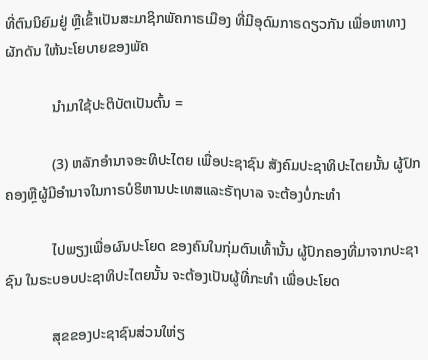ທີ່ຕົນນິຍົມຢູ່ ຫຼືເຂົ້າເປັນສະມາຊິກພັຄກາຣເມືອງ ທີ່ມີອຸດົມກາຣດຽວກັນ ເພື່ອຫາທາງຜັກດັນ ໃຫ້ນະໂຍບາຍຂອງພັຄ

             ນຳມາໃຊ້ປະຕິບັຕເປັນຕົ້ນ =

             (3) ຫລັກອຳນາຈອະທິປະໄຕຍ ເພື່ອປະຊາຊົນ ສັງຄົມປະຊາທິປະໄຕຍນັ້ນ ຜູ້ປົກຄອງຫຼືຜູ້ມີອຳນາຈໃນກາຣບໍຣິຫານປະເທສແລະຣັຖບາລ ຈະຕ້ອງບໍ່ກະທຳ

             ໄປພຽງເພື່ອຜົນປະໂຍດ ຂອງຄົນໃນກຸ່ມຕົນເທົ້ານັ້ນ ຜູ້ປົກຄອງທີ່ມາຈາກປະຊາຊົນ ໃນຣະບອບປະຊາທິປະໄຕຍນັ້ນ ຈະຕ້ອງເປັນຜູ້ທີ່ກະທຳ ເພື່ອປະໂຍດ

             ສຸຂຂອງປະຊາຊົນສ່ວນໃຫ່ຽ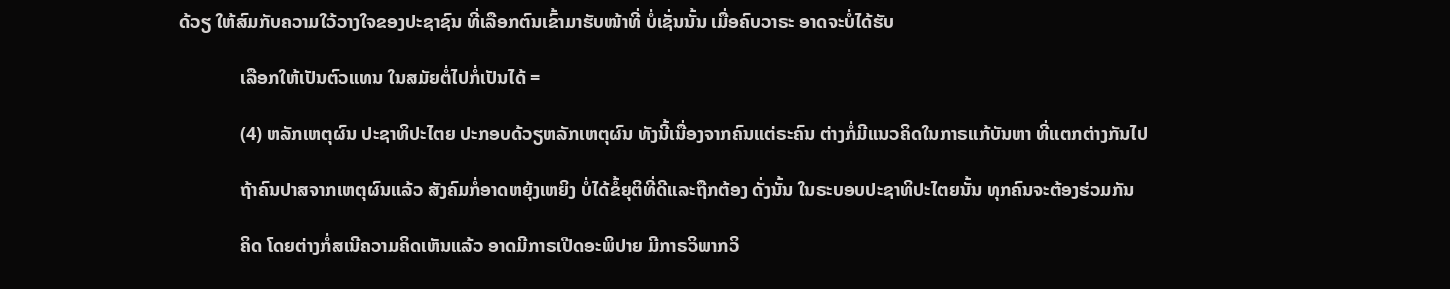ດ້ວຽ ໃຫ້ສົມກັບຄວາມໃວ້ວາງໃຈຂອງປະຊາຊົນ ທີ່ເລືອກຕົນເຂົ້າມາຮັບໜ້າທີ່ ບໍ່ເຊັ່ນນັ້ນ ເມື່ອຄົບວາຣະ ອາດຈະບໍ່ໄດ້ຮັບ

             ເລືອກໃຫ້ເປັນຕົວແທນ ໃນສມັຍຕໍ່ໄປກໍ່ເປັນໄດ້ =

             (4) ຫລັກເຫຕຸຜົນ ປະຊາທິປະໄຕຍ ປະກອບດ້ວຽຫລັກເຫຕຸຜົນ ທັງນີ້ເນື່ອງຈາກຄົນແຕ່ຣະຄົນ ຕ່າງກໍ່ມີແນວຄິດໃນກາຣແກ້ບັນຫາ ທີ່ແຕກຕ່າງກັນໄປ

             ຖ້າຄົນປາສຈາກເຫຕຸຜົນແລ້ວ ສັງຄົມກໍ່ອາດຫຍຸ້ງເຫຍິງ ບໍ່ໄດ້ຂໍ້ຍຸຕິທີ່ດີແລະຖືກຕ້ອງ ດັ່ງນັ້ນ ໃນຣະບອບປະຊາທິປະໄຕຍນັ້ນ ທຸກຄົນຈະຕ້ອງຮ່ວມກັນ

             ຄິດ ໂດຍຕ່າງກໍ່ສເນີຄວາມຄິດເຫັນແລ້ວ ອາດມີກາຣເປີດອະພິປາຍ ມີກາຣວິພາກວິ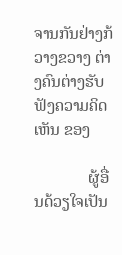ຈານກັນຢ່າງກ້ວາງຂວາງ ຕ່າງຄົນຕ່າງຮັບຟັງຄວາມຄິດເຫັນ ຂອງ

             ຜູ້ອື່ນດ້ວຽໃຈເປັນ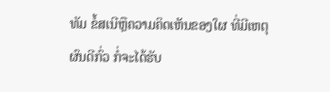ທັມ ຂໍ້ສເນີຫຼືຄວາມຄິດເຫັນຂອງໃຜ ທີ່ມີເຫຕຸຜົນດີກົ່ວ ກໍ່ຈະໄດ້ຮັບ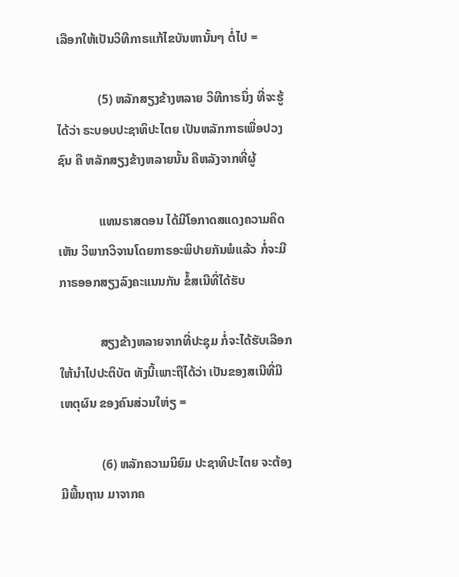ເລືອກໃຫ້ເປັນວິທີກາຣແກ້ໄຂບັນຫານັ້ນໆ ຕໍ່ໄປ =

             (5) ຫລັກສຽງຂ້າງຫລາຍ ວິທີກາຣນຶ່ງ ທີ່ຈະຮູ້ໄດ້ວ່າ ຣະບອບປະຊາທິປະໄຕຍ ເປັນຫລັກກາຣເພື່ອປວງຊົນ ຄື ຫລັກສຽງຂ້າງຫລາຍນັ້ນ ຄືຫລັງຈາກທີ່ຜູ້

             ແທນຣາສດອນ ໄດ້ມີໂອກາດສແດງຄວາມຄິດເຫັນ ວິພາກວິຈານໂດຍກາຣອະພິປາຍກັນພໍແລ້ວ ກໍ່ຈະມີກາຣອອກສຽງລົງຄະແນນກັນ ຂໍ້ສເນີທີ່ໄດ້ຮັບ

             ສຽງຂ້າງຫລາຍຈາກທີ່ປະຊຸມ ກໍ່ຈະໄດ້ຮັບເລືອກໃຫ້ນຳໄປປະຕິບັຕ ທັງນີ້ເພາະຖືໄດ້ວ່າ ເປັນຂອງສເນີທີ່ມີເຫຕຸຜົນ ຂອງຄົນສ່ວນໃຫ່ຽ =

             (6) ຫລັກຄວາມນິຍົມ ປະຊາທິປະໄຕຍ ຈະຕ້ອງມີພື້ນຖານ ມາຈາກຄ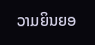ວາມຍິນຍອ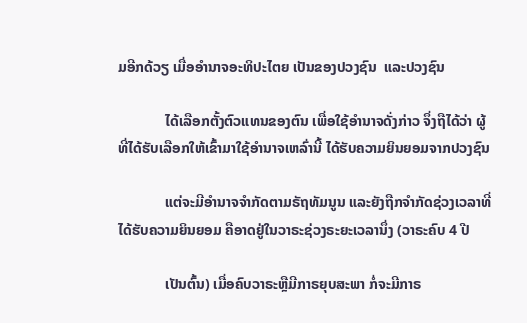ມອີກດ້ວຽ ເມື່ອອຳນາຈອະທິປະໄຕຍ ເປັນຂອງປວງຊົນ  ແລະປວງຊົນ

             ໄດ້ເລືອກຕັ້ງຕົວແທນຂອງຕົນ ເພື່ອໃຊ້ອຳນາຈດັ່ງກ່າວ ຈຶ່ງຖືໄດ້ວ່າ ຜູ້ທີ່ໄດ້ຮັບເລືອກໃຫ້ເຂົ້າມາໃຊ້ອຳນາຈເຫລົ່ານີ້ ໄດ້ຮັບຄວາມຍິນຍອມຈາກປວງຊົນ

             ແຕ່ຈະມີອຳນາຈຈຳກັດຕາມຣັຖທັມນູນ ແລະຍັງຖືກຈຳກັດຊ່ວງເວລາທີ່ໄດ້ຮັບຄວາມຍິນຍອມ ຄືອາດຢູ່ໃນວາຣະຊ່ວງຣະຍະເວລານຶ່ງ (ວາຣະຄົບ 4 ປີ

             ເປັນຕົ້ນ) ເມື່ອຄົບວາຣະຫຼືມີກາຣຍຸບສະພາ ກໍ່ຈະມີກາຣ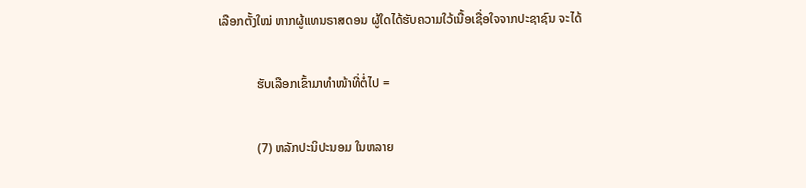ເລືອກຕັ້ງໃໝ່ ຫາກຜູ້ແທນຣາສດອນ ຜູ້ໃດໄດ້ຮັບຄວາມໃວ້ເນື້ອເຊື່ອໃຈຈາກປະຊາຊົນ ຈະໄດ້

            ຮັບເລືອກເຂົ້າມາທຳໜ້າທີ່ຕໍ່ໄປ =

            (7) ຫລັກປະນິປະນອມ ໃນຫລາຍ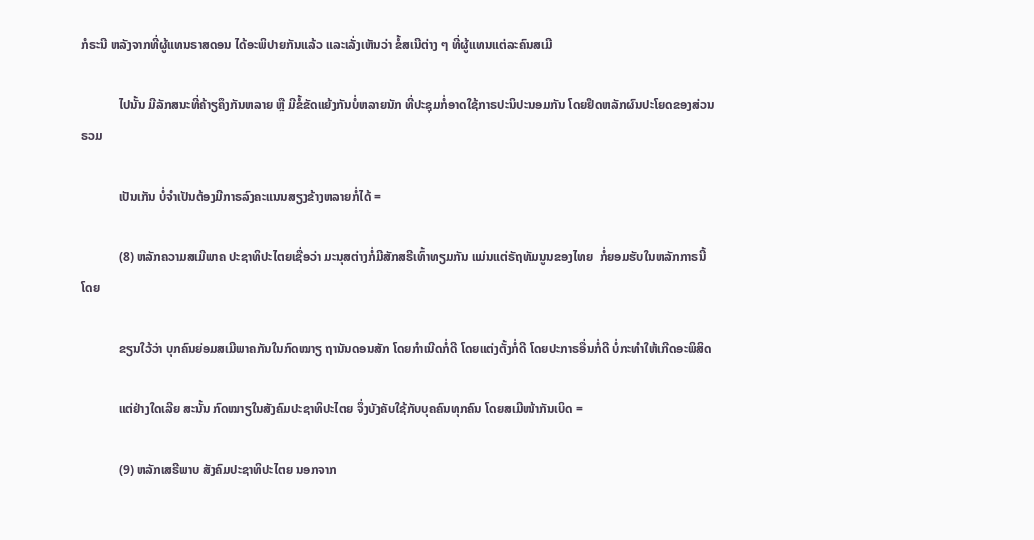ກໍຣະນີ ຫລັງຈາກທີ່ຜູ້ແທນຣາສດອນ ໄດ້ອະພິປາຍກັນແລ້ວ ແລະເລັ່ງເຫັນວ່າ ຂໍ້ສເນີຕ່າງ ໆ ທີ່ຜູ້ແທນແຕ່ລະຄົນສເມີ

            ໄປນັ້ນ ມີລັກສນະທີ່ຄ້າຽຄຶງກັນຫລາຍ ຫຼື ມີຂໍ້ຂັດແຍ້ງກັນບໍ່ຫລາຍນັກ ທີ່ປະຊຸມກໍ່ອາດໃຊ້ກາຣປະນິປະນອມກັນ ໂດຍຢຶດຫລັກຜົນປະໂຍດຂອງສ່ວນຣວມ

            ເປັນເກັນ ບໍ່ຈຳເປັນຕ້ອງມີກາຣລົງຄະແນນສຽງຂ້າງຫລາຍກໍ່ໄດ້ =

            (8) ຫລັກຄວາມສເມີພາຄ ປະຊາທິປະໄຕຍເຊື່ອວ່າ ມະນຸສຕ່າງກໍ່ມີສັກສຣີເທົ້າທຽມກັນ ແມ່ນແຕ່ຣັຖທັມນູນຂອງໄທຍ  ກໍ່ຍອມຮັບໃນຫລັກກາຣນີ້ ໂດຍ

            ຂຽນໃວ້ວ່າ ບຸກຄົນຍ່ອມສເມີພາຄກັນໃນກົດໝາຽ ຖານັນດອນສັກ ໂດຍກຳເນີດກໍ່ດີ ໂດຍແຕ່ງຕັ້ງກໍ່ດີ ໂດຍປະກາຣອື່ນກໍ່ດີ ບໍ່ກະທຳໃຫ້ເກີດອະພິສິດ

            ແຕ່ຢ່າງໃດເລີຍ ສະນັ້ນ ກົດໝາຽໃນສັງຄົມປະຊາທິປະໄຕຍ ຈຶ່ງບັງຄັບໃຊ້ກັບບຸຄຄົນທຸກຄົນ ໂດຍສເມີໜ້າກັນເບິດ =

            (9) ຫລັກເສຣີພາບ ສັງຄົມປະຊາທິປະໄຕຍ ນອກຈາກ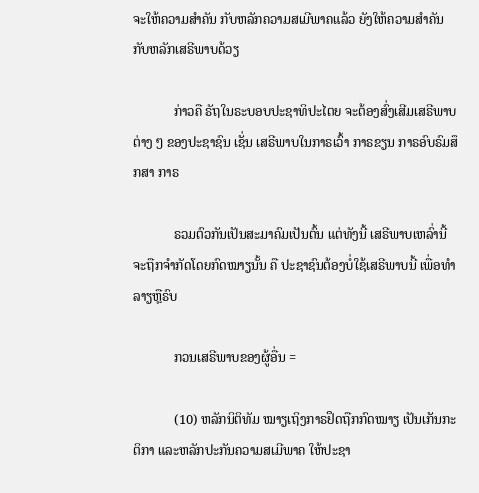ຈະໃຫ້ຄວາມສຳຄັນ ກັບຫລັກຄວາມສເມີພາຄແລ້ວ ຍັງໃຫ້ຄວາມສຳຄັນກັບຫລັກເສຣີພາບດ້ວຽ

            ກ່າວຄື ຣັຖໃນຣະບອບປະຊາທິປະໄຕຍ ຈະຕ້ອງສົ່ງເສີມເສຣີພາບຕ່າງ ໆ ຂອງປະຊາຊົນ ເຊັ່ນ ເສຣີພາບໃນກາຣເວົ້າ ກາຣຂຽນ ກາຣອົບຣົມສຶກສາ ກາຣ

            ຣວມຕົວກັນເປັນສະມາຄົມເປັນຕົ້ນ ແຕ່ທັງນີ້ ເສຣີພາບເຫລົ່ານີ້ ຈະຖືກຈຳກັດໂດຍກົດໝາຽນັ້ນ ຄື ປະຊາຊົນຕ້ອງບໍ່ໃຊ້ເສຣີພາບນີ້ ເພື່ອທຳລາຽຫຼືຣົບ

            ກວນເສຣີພາບຂອງຜູ້ອື່ນ =

            (10) ຫລັກນິຕິທັມ ໝາຽເຖິງກາຣຢຶດຖືກກົດໝາຽ ເປັນເກັນກະຕິກາ ແລະຫລັກປະກັນຄວາມສເມີພາຄ ໃຫ້ປະຊາ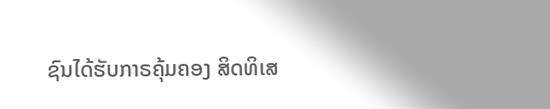ຊົນໄດ້ຮັບກາຣຄຸ້ມຄອງ ສິດທິເສ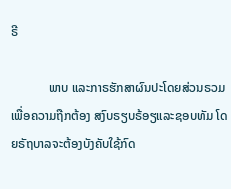ຣີ

            ພາບ ແລະກາຣຮັກສາຜົນປະໂດຍສ່ວນຣວມ ເພື່ອຄວາມຖືກຕ້ອງ ສງົບຣຽບຣ້ອຽແລະຊອບທັມ ໂດຍຣັຖບາລຈະຕ້ອງບັງຄັບໃຊ້ກົດ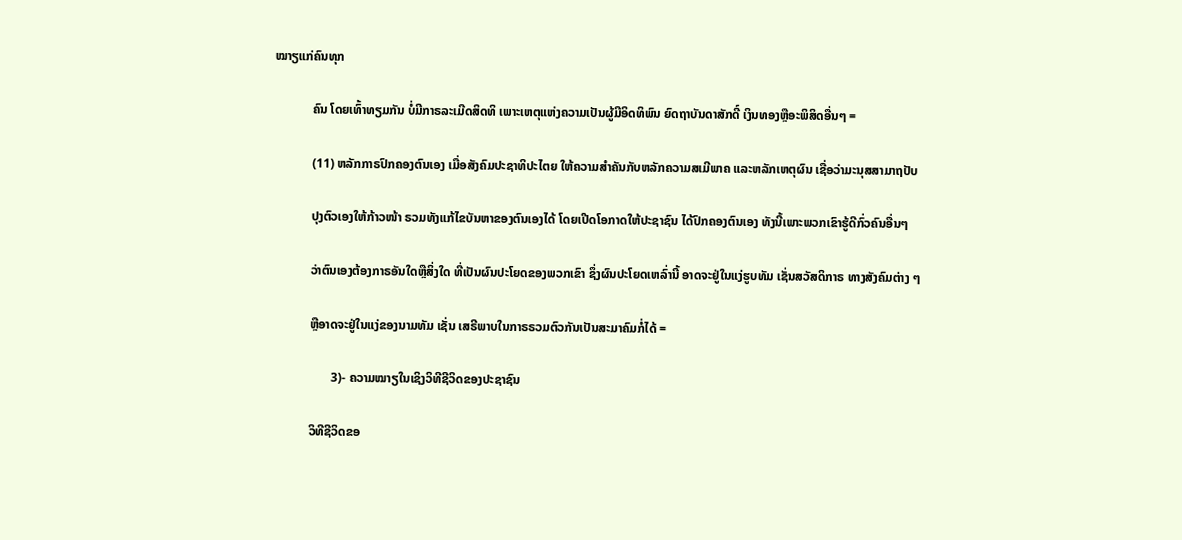ໝາຽແກ່ຄົນທຸກ

            ຄົນ ໂດຍເທົ້າທຽມກັນ ບໍ່ມີກາຣລະເມີດສິດທິ ເພາະເຫຕຸແຫ່ງຄວາມເປັນຜູ້ມີອິດທິພົນ ຍົດຖາບັນດາສັກດີ໌ ເງິນທອງຫຼືອະພິສິດອື່ນໆ =

            (11) ຫລັກກາຣປົກຄອງຕົນເອງ ເມື່ອສັງຄົມປະຊາທິປະໄຕຍ ໃຫ້ຄວາມສຳຄັນກັບຫລັກຄວາມສເມີພາຄ ແລະຫລັກເຫຕຸຜົນ ເຊື່ອວ່າມະນຸສສາມາຖປັບ

            ປຸງຕົວເອງໃຫ້ກ້າວໜ້າ ຣວມທັງແກ້ໄຂບັນຫາຂອງຕົນເອງໄດ້ ໂດຍເປີດໂອກາດໃຫ້ປະຊາຊົນ ໄດ້ປົກຄອງຕົນເອງ ທັງນີ້ເພາະພວກເຂົາຮູ້ດີກົ່ວຄົນອື່ນໆ

            ວ່າຕົນເອງຕ້ອງກາຣອັນໃດຫຼືສິ່ງໃດ ທີ່ເປັນຜົນປະໂຍດຂອງພວກເຂົາ ຊຶ່ງຜົນປະໂຍດເຫລົ່ານີ້ ອາດຈະຢູ່ໃນແງ່ຮູບທັມ ເຊັ່ນສວັສດິກາຣ ທາງສັງຄົມຕ່າງ ໆ

            ຫຼືອາດຈະຢູ່ໃນແງ່ຂອງນາມທັມ ເຊັ່ນ ເສຣີພາບໃນກາຣຣວມຕົວກັນເປັນສະມາຄົມກໍ່ໄດ້ =

                   3)- ຄວາມໝາຽໃນເຊິງວິທີຊີວິດຂອງປະຊາຊົນ

            ວິທີຊີວິດຂອ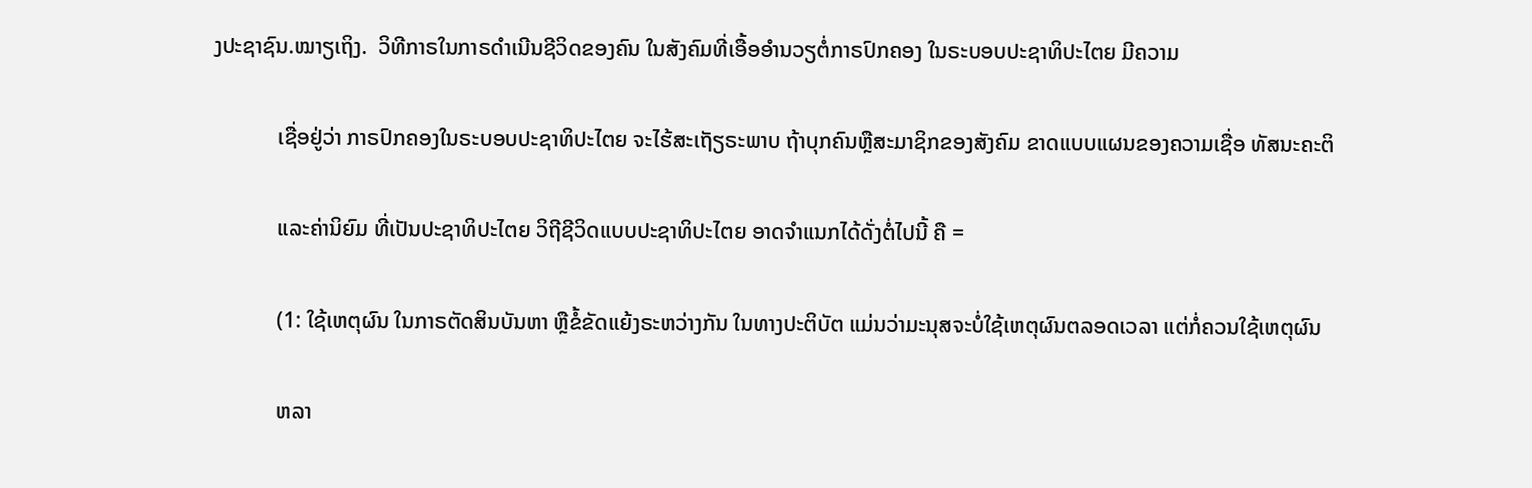ງປະຊາຊົນ.ໝາຽເຖິງ.  ວິທີກາຣໃນກາຣດຳເນີນຊີວິດຂອງຄົນ ໃນສັງຄົມທີ່ເອື້ອອຳນວຽຕໍ່ກາຣປົກຄອງ ໃນຣະບອບປະຊາທິປະໄຕຍ ມີຄວາມ

            ເຊື່ອຢູ່ວ່າ ກາຣປົກຄອງໃນຣະບອບປະຊາທິປະໄຕຍ ຈະໄຮ້ສະເຖັຽຣະພາບ ຖ້າບຸກຄົນຫຼືສະມາຊິກຂອງສັງຄົມ ຂາດແບບແຜນຂອງຄວາມເຊື່ອ ທັສນະຄະຕິ

            ແລະຄ່ານິຍົມ ທີ່ເປັນປະຊາທິປະໄຕຍ ວິຖີຊີວິດແບບປະຊາທິປະໄຕຍ ອາດຈຳແນກໄດ້ດັ່ງຕໍ່ໄປນີ້ ຄື =

            (1: ໃຊ້ເຫຕຸຜົນ ໃນກາຣຕັດສິນບັນຫາ ຫຼືຂໍ້ຂັດແຍ້ງຣະຫວ່າງກັນ ໃນທາງປະຕິບັຕ ແມ່ນວ່າມະນຸສຈະບໍ່ໃຊ້ເຫຕຸຜົນຕລອດເວລາ ແຕ່ກໍ່ຄວນໃຊ້ເຫຕຸຜົນ

            ຫລາ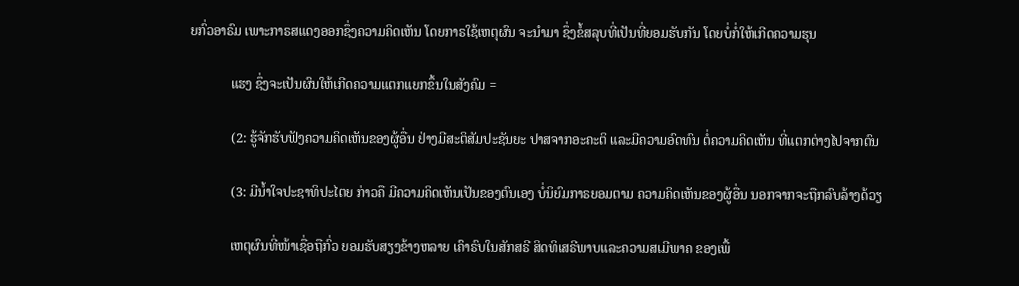ຍກົ່ວອາຣົມ ເພາະກາຣສແດງອອກຊຶ່ງຄວາມຄິດເຫັນ ໂດຍກາຣໃຊ້ເຫຕຸຜົນ ຈະນຳມາ ຊຶ່ງຂໍ້ສລຸບທີ່ເປັນທີ່ຍອມຮັບກັນ ໂດຍບໍ່ກໍ່ໃຫ້ເກີດຄວາມຮຸນ

            ແຮງ ຊຶ່ງຈະເປັນຜົນໃຫ້ເກີດຄວາມແຕກແຍກຂຶ້ນໃນສັງຄົມ =

            (2: ຮູ້ຈັກຮັບຟັງຄວາມຄິດເຫັນຂອງຜູ້ອື່ນ ຢ່າງມີສະຕິສັມປະຊັນຍະ ປາສຈາກອະຄະຕິ ແລະມີຄວາມອົດທົນ ຕໍ່ຄວາມຄິດເຫັນ ທີ່ແຕກຕ່າງໄປຈາກຕົນ

            (3: ມີນໍ້າໃຈປະຊາທິປະໄຕຍ ກ່າວຄື ມີຄວາມຄິດເຫັນເປັນຂອງຕົນເອງ ບໍ່ນິຍົມກາຣຍອມຕາມ ຄວາມຄິດເຫັນຂອງຜູ້ອື່ນ ນອກຈາກຈະຖືກລົບລ້າງດ້ວຽ

            ເຫຕຸຜົນທີ່ໜ້າເຊື່ອຖືກົ່ວ ຍອມຮັບສຽງຂ້າງຫລາຍ ເຄົາຣົບໃນສັກສຣີ ສິດທິເສຣີພາບແລະຄວາມສເມີພາຄ ຂອງເພື້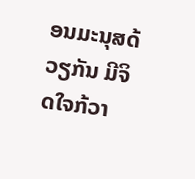ອນມະນຸສດ້ວຽກັນ ມີຈິດໃຈກ້ວາ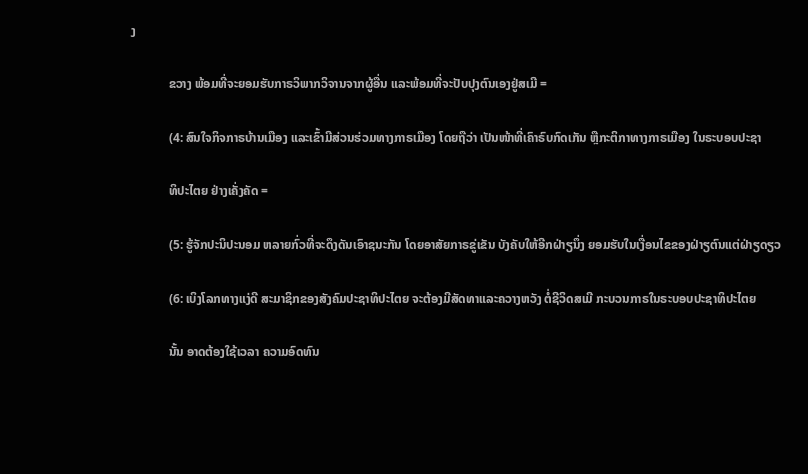ງ

            ຂວາງ ພ້ອມທີ່ຈະຍອມຮັບກາຣວິພາກວິຈານຈາກຜູ້ອື່ນ ແລະພ້ອມທີ່ຈະປັບປຸງຕົນເອງຢູ່ສເມີ =

            (4: ສົນໃຈກິຈກາຣບ້ານເມືອງ ແລະເຂົ້າມີສ່ວນຮ່ວມທາງກາຣເມືອງ ໂດຍຖືວ່າ ເປັນໜ້າທີ່ເຄົາຣົບກົດເກັນ ຫຼືກະຕິກາທາງກາຣເມືອງ ໃນຣະບອບປະຊາ

            ທິປະໄຕຍ ຢ່າງເຄັ່ງຄັດ =

            (5: ຮູ້ຈັກປະນິປະນອມ ຫລາຍກົ່ວທີ່ຈະດຶງດັນເອົາຊນະກັນ ໂດຍອາສັຍກາຣຂູ່ເຂັນ ບັງຄັບໃຫ້ອີກຝ່າຽນຶ່ງ ຍອມຮັບໃນເງື່ອນໄຂຂອງຝ່າຽຕົນແຕ່ຝ່າຽດຽວ

            (6: ເບິງໂລກທາງແງ່ດີ ສະມາຊິກຂອງສັງຄົມປະຊາທິປະໄຕຍ ຈະຕ້ອງມີສັດທາແລະຄວາງຫວັງ ຕໍ່ຊີວິດສເມີ ກະບວນກາຣໃນຣະບອບປະຊາທິປະໄຕຍ

            ນັ້ນ ອາດຕ້ອງໃຊ້ເວລາ ຄວາມອົດທົນ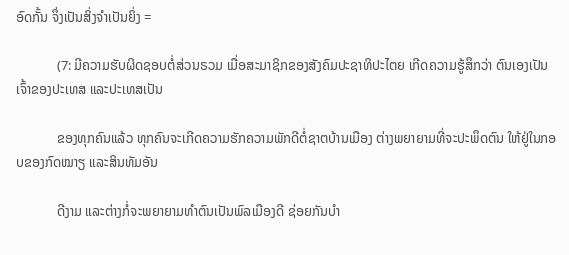ອົດກັ້ນ ຈຶ່ງເປັນສິ່ງຈຳເປັນຍິ່ງ =

            (7: ມີຄວາມຮັບຜິດຊອບຕໍ່ສ່ວນຣວມ ເມື່ອສະມາຊິກຂອງສັງຄົມປະຊາທິປະໄຕຍ ເກີດຄວາມຮູ້ສຶກວ່າ ຕົນເອງເປັນເຈົ້າຂອງປະເທສ ແລະປະເທສເປັນ

            ຂອງທຸກຄົນແລ້ວ ທຸກຄົນຈະເກີດຄວາມຮັກຄວາມພັກດີຕໍ່ຊາຕບ້ານເມືອງ ຕ່າງພຍາຍາມທີ່ຈະປະພຶດຕົນ ໃຫ້ຢູ່ໃນກອບຂອງກົດໝາຽ ແລະສິນທັມອັນ

            ດີງາມ ແລະຕ່າງກໍ່ຈະພຍາຍາມທຳຕົນເປັນພົລເມືອງດີ ຊ່ອຍກັນບຳ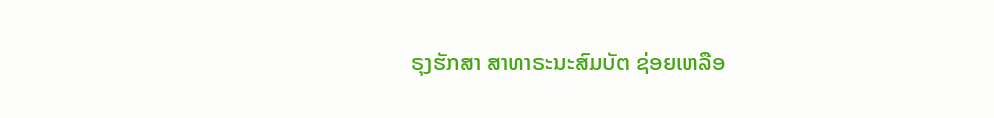ຣຸງຮັກສາ ສາທາຣະນະສົມບັຕ ຊ່ອຍເຫລືອ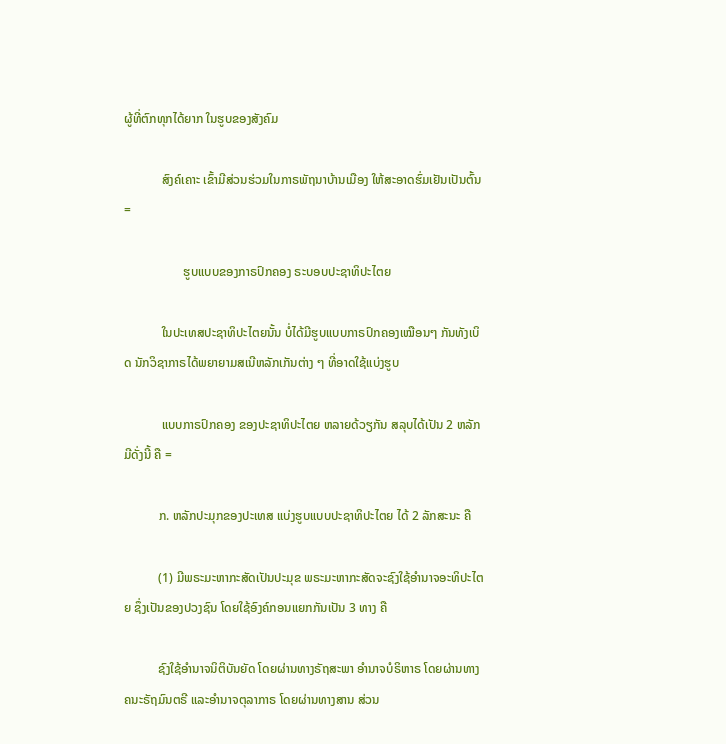ຜູ້ທີ່ຕົກທຸກໄດ້ຍາກ ໃນຮູບຂອງສັງຄົມ

            ສົງຄ໌ເຄາະ ເຂົ້າມີສ່ວນຮ່ວມໃນກາຣພັຖນາບ້ານເມືອງ ໃຫ້ສະອາດຮົ່ມເຢັນເປັນຕົ້ນ =

                   ຮູບແບບຂອງກາຣປົກຄອງ ຣະບອບປະຊາທິປະໄຕຍ

            ໃນປະເທສປະຊາທິປະໄຕຍນັ້ນ ບໍ່ໄດ້ມີຮູບແບບກາຣປົກຄອງເໝືອນໆ ກັນທັງເບິດ ນັກວິຊາກາຣໄດ້ພຍາຍາມສເນີຫລັກເກັນຕ່າງ ໆ ທີ່ອາດໃຊ້ແບ່ງຮູບ

            ແບບກາຣປົກຄອງ ຂອງປະຊາທິປະໄຕຍ ຫລາຍດ້ວຽກັນ ສລຸບໄດ້ເປັນ 2 ຫລັກ ມີດັ່ງນີ້ ຄື =

           ກ. ຫລັກປະມຸກຂອງປະເທສ ແບ່ງຮູບແບບປະຊາທິປະໄຕຍ ໄດ້ 2 ລັກສະນະ ຄື

           (1) ມີພຣະມະຫາກະສັດເປັນປະມຸຂ ພຣະມະຫາກະສັດຈະຊົງໃຊ້ອຳນາຈອະທິປະໄຕຍ ຊຶ່ງເປັນຂອງປວງຊົນ ໂດຍໃຊ້ອົງຄ໌ກອນແຍກກັນເປັນ 3 ທາງ ຄື

           ຊົງໃຊ້ອຳນາຈນິຕິບັນຍັດ ໂດຍຜ່ານທາງຣັຖສະພາ ອຳນາຈບໍຣິຫາຣ ໂດຍຜ່ານທາງຄນະຣັຖມົນຕຣີ ແລະອຳນາຈຕຸລາກາຣ ໂດຍຜ່ານທາງສານ ສ່ວນ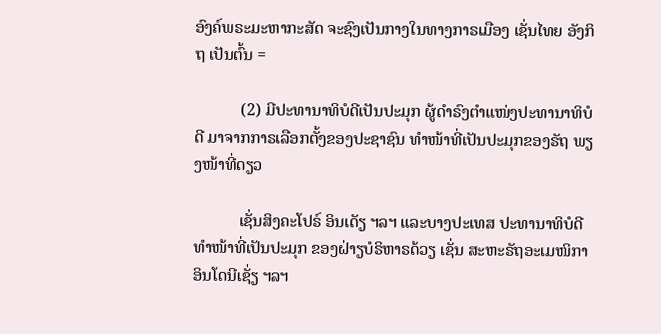ອົງຄ໌ພຣະມະຫາກະສັດ ຈະຊົງເປັນກາງໃນທາງກາຣເມືອງ ເຊັ່ນໄທຍ ອັງກິຖ ເປັນຕົ້ນ =

           (2) ມີປະທານາທິບໍດີເປັນປະມຸກ ຜູ້ດຳຣົງຕຳແໜ່ງປະທານາທິບໍດີ ມາຈາກກາຣເລືອກຕັ້ງຂອງປະຊາຊົນ ທຳໜ້າທີ່ເປັນປະມຸກຂອງຣັຖ ພຽງໜ້າທີ່ດຽວ

           ເຊັ່ນສິງຄະໂປຣ໌ ອິນເດັຽ ຯລຯ ແລະບາງປະເທສ ປະທານາທິບໍດີ ທຳໜ້າທີ່ເປັນປະມຸກ ຂອງຝ່າຽບໍຣິຫາຣດ້ວຽ ເຊັ່ນ ສະຫະຣັຖອະເມໜິກາ ອິນໂດນີເຊັ່ຽ ຯລຯ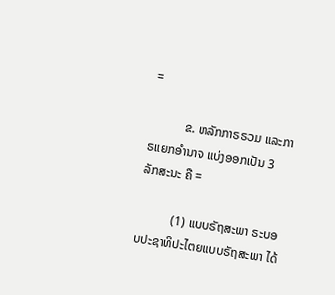=

           ຂ. ຫລັກກາຣຣວມ ແລະກາຣແຍກອຳນາຈ ແບ່ງອອກເປັນ 3 ລັກສະນະ ຄື =

           (1) ແບບຣັຖສະພາ ຣະບອບປະຊາທິປະໄຕຍແບບຣັຖສະພາ ໄດ້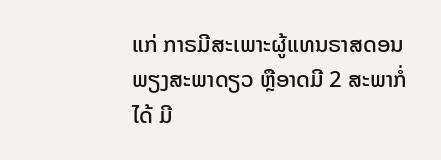ແກ່ ກາຣມີສະເພາະຜູ້ແທນຣາສດອນພຽງສະພາດຽວ ຫຼືອາດມີ 2 ສະພາກໍ່ໄດ້ ມີ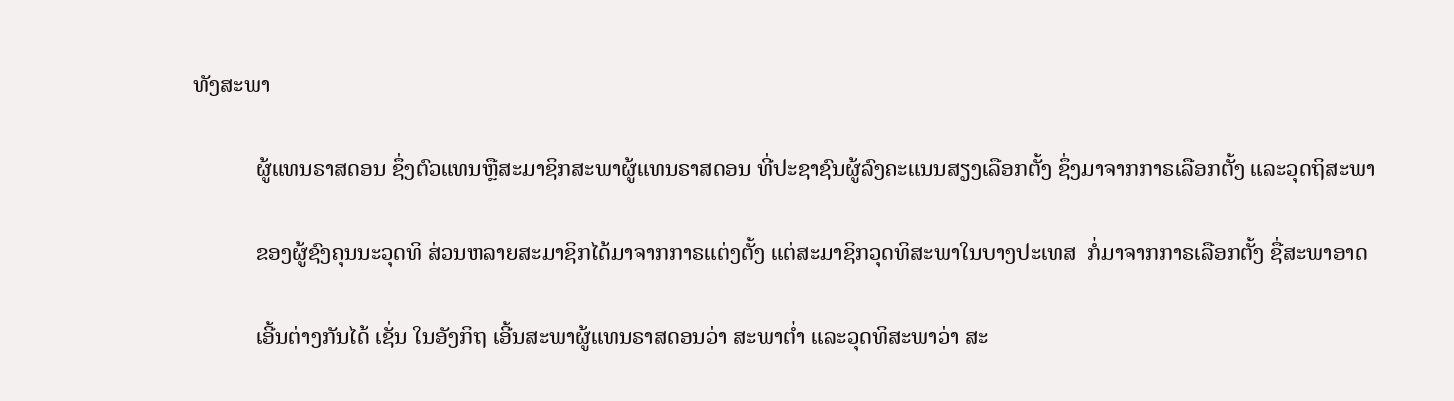ທັງສະພາ

           ຜູ້ແທນຣາສດອນ ຊຶ່ງຕົວແທນຫຼືສະມາຊິກສະພາຜູ້ແທນຣາສດອນ ທີ່ປະຊາຊົນຜູ້ລົງຄະແນນສຽງເລືອກຕັ້ງ ຊຶ່ງມາຈາກກາຣເລືອກຕັ້ງ ແລະວຸດຖິສະພາ

           ຂອງຜູ້ຊົງຄຸນນະວຸດທິ ສ່ວນຫລາຍສະມາຊິກໄດ້ມາຈາກກາຣແຕ່ງຕັ້ງ ແຕ່ສະມາຊິກວຸດທິສະພາໃນບາງປະເທສ  ກໍ່ມາຈາກກາຣເລືອກຕັ້ງ ຊື່ສະພາອາດ

           ເອີ້ນຕ່າງກັນໄດ້ ເຊັ່ນ ໃນອັງກິຖ ເອີ້ນສະພາຜູ້ແທນຣາສດອນວ່າ ສະພາຕໍ່າ ແລະວຸດທິສະພາວ່າ ສະ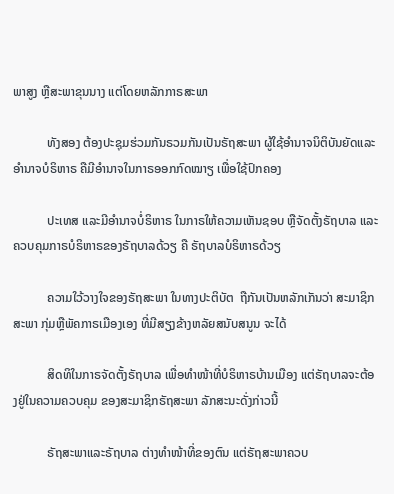ພາສູງ ຫຼືສະພາຂຸນນາງ ແຕ່ໂດຍຫລັກກາຣສະພາ

           ທັງສອງ ຕ້ອງປະຊຸມຮ່ວມກັນຣວມກັນເປັນຣັຖສະພາ ຜູ້ໃຊ້ອຳນາຈນິຕິບັນຍັດແລະອຳນາຈບໍຣິຫາຣ ຄືມີອຳນາຈໃນກາຣອອກກົດໝາຽ ເພື່ອໃຊ້ປົກຄອງ

           ປະເທສ ແລະມີອຳນາຈບໍ່ຣິຫາຣ ໃນກາຣໃຫ້ຄວາມເຫັນຊອບ ຫຼືຈັດຕັ້ງຣັຖບາລ ແລະຄວບຄຸມກາຣບໍຣິຫາຣຂອງຣັຖບາລດ້ວຽ ຄື ຣັຖບາລບໍຣິຫາຣດ້ວຽ

           ຄວາມໃວ້ວາງໃຈຂອງຣັຖສະພາ ໃນທາງປະຕິບັຕ  ຖືກັນເປັນຫລັກເກັນວ່າ ສະມາຊິກສະພາ ກຸ່ມຫຼືພັຄກາຣເມືອງເອງ ທີ່ມີສຽງຂ້າງຫລັຍສນັບສນູນ ຈະໄດ້

           ສິດທິໃນກາຣຈັດຕັ້ງຣັຖບາລ ເພື່ອທຳໜ້າທີ່ບໍຣິຫາຣບ້ານເມືອງ ແຕ່ຣັຖບາລຈະຕ້ອງຢູ່ໃນຄວາມຄວບຄຸມ ຂອງສະມາຊິກຣັຖສະພາ ລັກສະນະດັ່ງກ່າວນີ້

           ຣັຖສະພາແລະຣັຖບາລ ຕ່າງທຳໜ້າທີ່ຂອງຕົນ ແຕ່ຣັຖສະພາຄວບ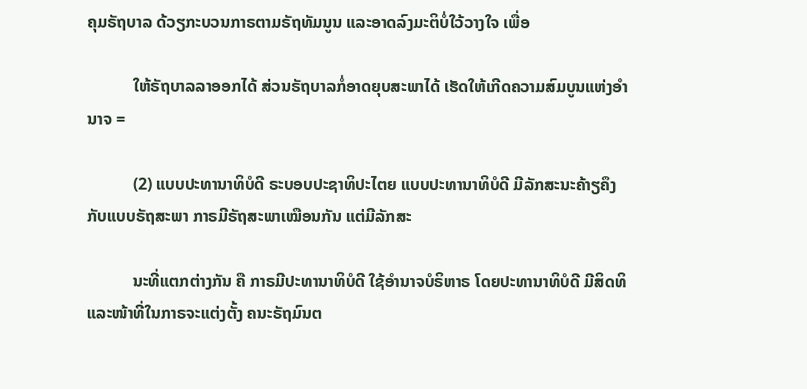ຄຸມຣັຖບາລ ດ້ວຽກະບວນກາຣຕາມຣັຖທັມນູນ ແລະອາດລົງມະຕິບໍ່ໃວ້ວາງໃຈ ເພື່ອ

           ໃຫ້ຣັຖບາລລາອອກໄດ້ ສ່ວນຣັຖບາລກໍ່ອາດຍຸບສະພາໄດ້ ເຮັດໃຫ້ເກີດຄວາມສົມບູນແຫ່ງອຳນາຈ =

           (2) ແບບປະທານາທິບໍດີ ຣະບອບປະຊາທິປະໄຕຍ ແບບປະທານາທິບໍດີ ມີລັກສະນະຄ້າຽຄຶງກັບແບບຣັຖສະພາ ກາຣມີຣັຖສະພາເໝືອນກັນ ແຕ່ມີລັກສະ

           ນະທີ່ແຕກຕ່າງກັນ ຄື ກາຣມີປະທານາທິບໍດີ ໃຊ້ອຳນາຈບໍຣິຫາຣ ໂດຍປະທານາທິບໍດີ ມີສິດທິແລະໜ້າທີ່ໃນກາຣຈະແຕ່ງຕັ້ງ ຄນະຣັຖມົນຕ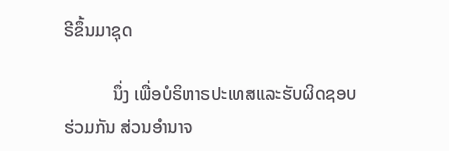ຣີຂຶ້ນມາຊຸດ

           ນຶ່ງ ເພື່ອບໍຣິຫາຣປະເທສແລະຮັບຜິດຊອບຮ່ວມກັນ ສ່ວນອຳນາຈ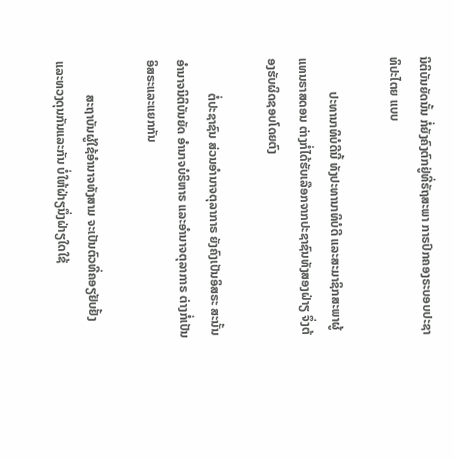ນິຕິບັນຍັດນັ້ນ ກໍ່ຍັງຄົງຕົກຢູ່ທີ່ຣັຖສະພາ ກາຣປົກຄອງຣະບອບປະຊາທິປະໄຕຍ ແບບ

           ປະທານາທິບໍດີນີ້ ທັງປະທານາທິບໍດີ ແລະສະມາຊິກສະພາຜູ້ແທນຣາສດອນ ຕ່າງກໍ່ໄດ້ຮັບເລືອກຈາກປະຊາຊົນທັງສອງຝ່າຽ ຈຶ່ງຕ້ອງຮັບຜິດຊອບໂດຍຕົງ

           ຕໍ່ປະຊາຊົນ ສ່ວນອຳນາຈຕຸລາກາຣ ຍັງຄົງເປັນອິສຣະ ສະນັ້ນອຳນາຈນິຕິບັນຍັດ ອຳນາຈບໍຣິຫາຣ ແລະອຳນາຈຕຸລາກາຣ ຕ່າງກໍ່ເປັນອິສຣະແລະແຍກກັນ

           ສະຖາບັນຜູ້ໃຊ້ອຳນາຈທັງສາມ ຈະເປັນຕົວທີ່ຄອຽຢັບຢັ້ງແລະທວງດຸນກັນແລະກັນ ບໍ່ໃຫ້ຝ່າຽນຶ່ງຝ່າຽໃດໃຊ້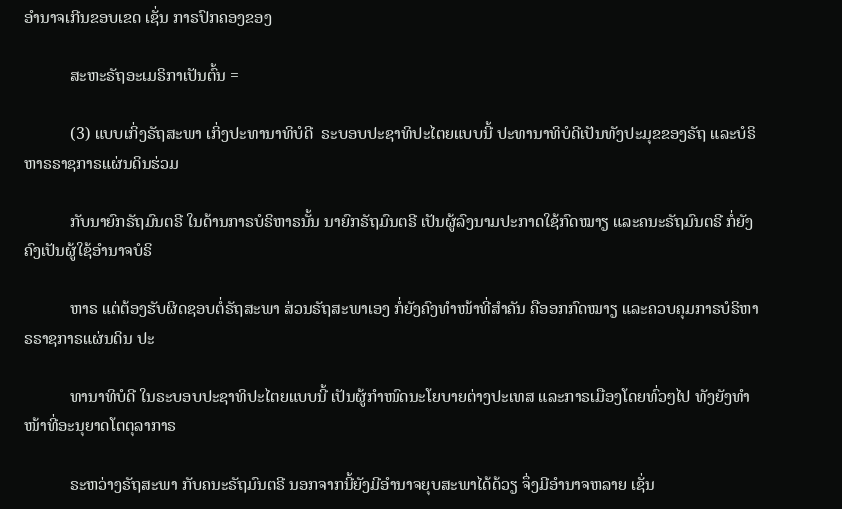ອຳນາຈເກີນຂອບເຂດ ເຊັ່ນ ກາຣປົກຄອງຂອງ

           ສະຫະຣັຖອະເມຣິກາເປັນຕົ້ນ =

           (3) ແບບເກິ່ງຣັຖສະພາ ເກິ່ງປະທານາທິບໍດີ  ຣະບອບປະຊາທິປະໄຕຍແບບນີ້ ປະທານາທິບໍດີເປັນທັງປະມຸຂຂອງຣັຖ ແລະບໍຣິຫາຣຣາຊກາຣແຜ່ນດິນຮ່ວມ

           ກັບນາຍົກຣັຖມົນຕຣີ ໃນດ້ານກາຣບໍຣິຫາຣນັ້ນ ນາຍົກຣັຖມົນຕຣີ ເປັນຜູ້ລົງນາມປະກາດໃຊ້ກົດໝາຽ ແລະຄນະຣັຖມົນຕຣີ ກໍ່ຍັງຄົງເປັນຜູ້ໃຊ້ອຳນາຈບໍຣິ

           ຫາຣ ແຕ່ຕ້ອງຮັບຜິດຊອບຕໍ່ຣັຖສະພາ ສ່ວນຣັຖສະພາເອງ ກໍ່ຍັງຄົງທຳໜ້າທີ່ສຳຄັນ ຄືອອກກົດໝາຽ ແລະຄວບຄຸມກາຣບໍຣິຫາຣຣາຊກາຣແຜ່ນດິນ ປະ

           ທານາທິບໍດີ ໃນຣະບອບປະຊາທິປະໄຕຍແບບນີ້ ເປັນຜູ້ກຳໜົດນະໂຍບາຍຕ່າງປະເທສ ແລະກາຣເມືອງໂດຍທົ່ວໆໄປ ທັງຍັງທຳໜ້າທີ່ອະນຸຍາດໂຕຕຸລາກາຣ

           ຣະຫວ່າງຣັຖສະພາ ກັບຄນະຣັຖມົນຕຣີ ນອກຈາກນີ້ຍັງມີອຳນາຈຍຸບສະພາໄດ້ດ້ວຽ ຈຶ່ງມີອຳນາຈຫລາຍ ເຊັ່ນ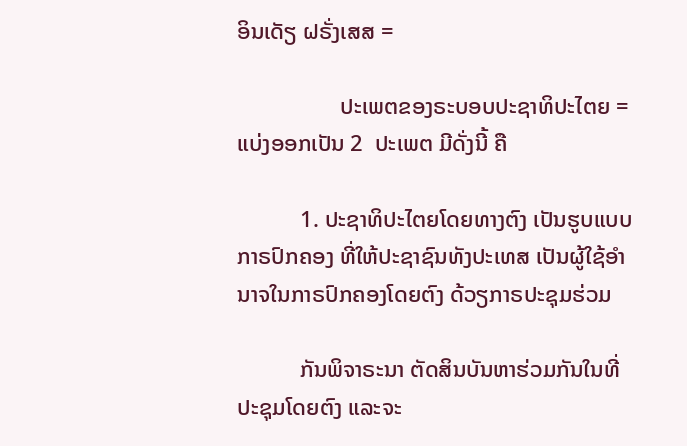ອິນເດັຽ ຝຣັ່ງເສສ =

                  ປະເພຕຂອງຣະບອບປະຊາທິປະໄຕຍ =ແບ່ງອອກເປັນ 2  ປະເພຕ ມີດັ່ງນີ້ ຄື

           1. ປະຊາທິປະໄຕຍໂດຍທາງຕົງ ເປັນຮູບແບບກາຣປົກຄອງ ທີ່ໃຫ້ປະຊາຊົນທັງປະເທສ ເປັນຜູ້ໃຊ້ອຳນາຈໃນກາຣປົກຄອງໂດຍຕົງ ດ້ວຽກາຣປະຊຸມຮ່ວມ

           ກັນພິຈາຣະນາ ຕັດສິນບັນຫາຮ່ວມກັນໃນທີ່ປະຊຸມໂດຍຕົງ ແລະຈະ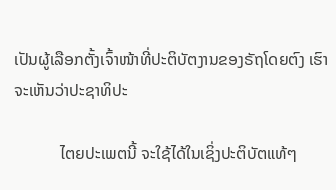ເປັນຜູ້ເລືອກຕັ້ງເຈົ້າໜ້າທີ່ປະຕິບັຕງານຂອງຣັຖໂດຍຕົງ ເຮົາຈະເຫັນວ່າປະຊາທິປະ

           ໄຕຍປະເພຕນີ້ ຈະໃຊ້ໄດ້ໃນເຊິ່ງປະຕິບັຕແທ້ໆ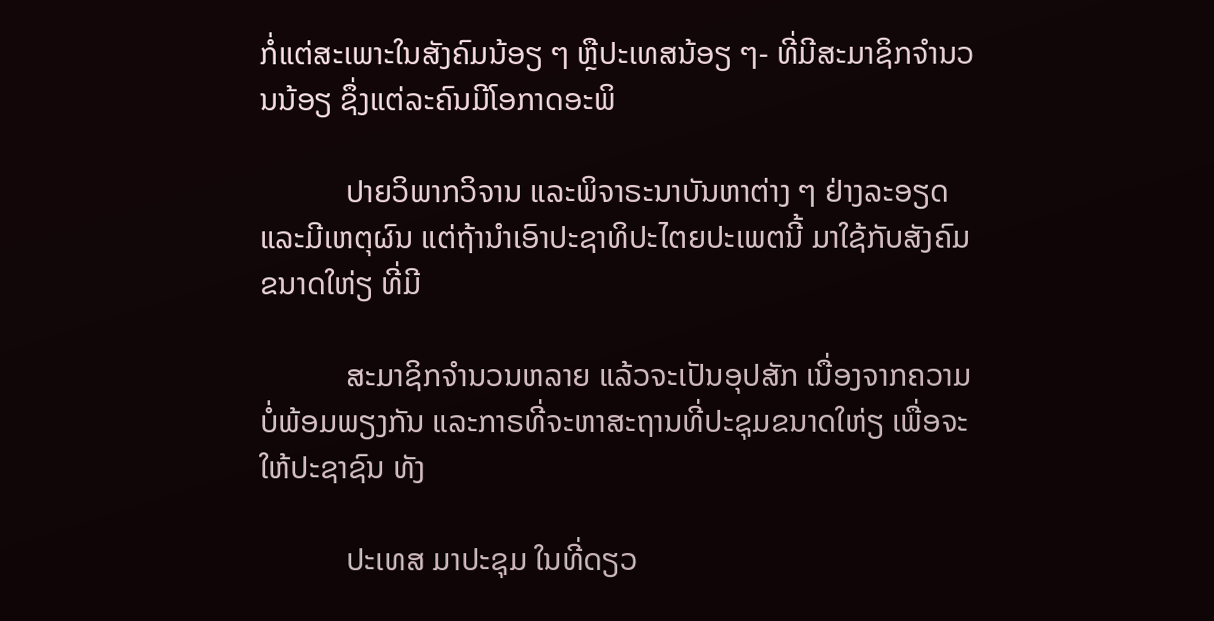ກໍ່ແຕ່ສະເພາະໃນສັງຄົມນ້ອຽ ໆ ຫຼືປະເທສນ້ອຽ ໆ- ທີ່ມີສະມາຊິກຈຳນວນນ້ອຽ ຊຶ່ງແຕ່ລະຄົນມີໂອກາດອະພິ

           ປາຍວິພາກວິຈານ ແລະພິຈາຣະນາບັນຫາຕ່າງ ໆ ຢ່າງລະອຽດ ແລະມີເຫຕຸຜົນ ແຕ່ຖ້ານຳເອົາປະຊາທິປະໄຕຍປະເພຕນີ້ ມາໃຊ້ກັບສັງຄົມຂນາດໃຫ່ຽ ທີ່ມີ

           ສະມາຊິກຈຳນວນຫລາຍ ແລ້ວຈະເປັນອຸປສັກ ເນື່ອງຈາກຄວາມບໍ່ພ້ອມພຽງກັນ ແລະກາຣທີ່ຈະຫາສະຖານທີ່ປະຊຸມຂນາດໃຫ່ຽ ເພື່ອຈະໃຫ້ປະຊາຊົນ ທັງ

           ປະເທສ ມາປະຊຸມ ໃນທີ່ດຽວ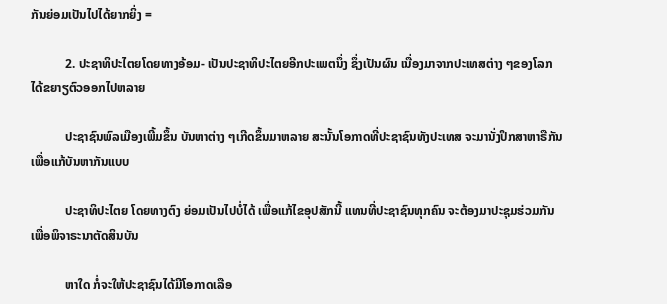ກັນຍ່ອມເປັນໄປໄດ້ຍາກຍິ່ງ =

           2. ປະຊາທິປະໄຕຍໂດຍທາງອ້ອມ- ເປັນປະຊາທິປະໄຕຍອີກປະເພຕນຶ່ງ ຊຶ່ງເປັນຜົນ ເນື່ອງມາຈາກປະເທສຕ່າງ ໆຂອງໂລກ ໄດ້ຂຍາຽຕົວອອກໄປຫລາຍ

           ປະຊາຊົນພົລເມືອງເພີ້ມຂຶ້ນ ບັນຫາຕ່າງ ໆເກີດຂຶ້ນມາຫລາຍ ສະນັ້ນໂອກາດທີ່ປະຊາຊົນທັງປະເທສ ຈະມານັ່ງປຶກສາຫາຣືກັນ ເພື່ອແກ້ບັນຫາກັນແບບ

           ປະຊາທິປະໄຕຍ ໂດຍທາງຕົງ ຍ່ອມເປັນໄປບໍ່ໄດ້ ເພື່ອແກ້ໄຂອຸປສັກນີ້ ແທນທີ່ປະຊາຊົນທຸກຄົນ ຈະຕ້ອງມາປະຊຸມຮ່ວມກັນ ເພື່ອພິຈາຣະນາຕັດສິນບັນ

           ຫາໃດ ກໍ່ຈະໃຫ້ປະຊາຊົນໄດ້ມີໂອກາດເລືອ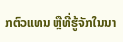ກຕົວແທນ ຫຼືທີ່ຮູ້ຈັກໃນນາ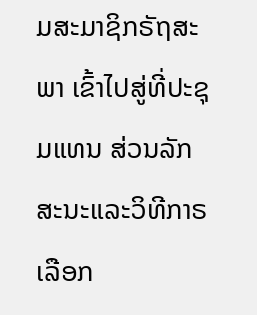ມສະມາຊິກຣັຖສະພາ ເຂົ້າໄປສູ່ທີ່ປະຊຸມແທນ ສ່ວນລັກສະນະແລະວິທີກາຣເລືອກ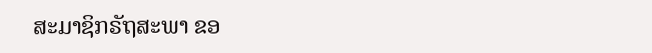ສະມາຊິກຣັຖສະພາ ຂອ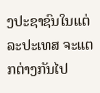ງປະຊາຊົນໃນແຕ່ລະປະເທສ ຈະແຕກຕ່າງກັນໄປ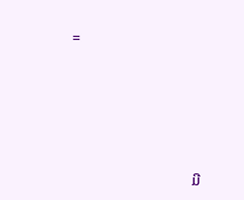=





                                 ມີ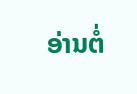ອ່ານຕໍ່